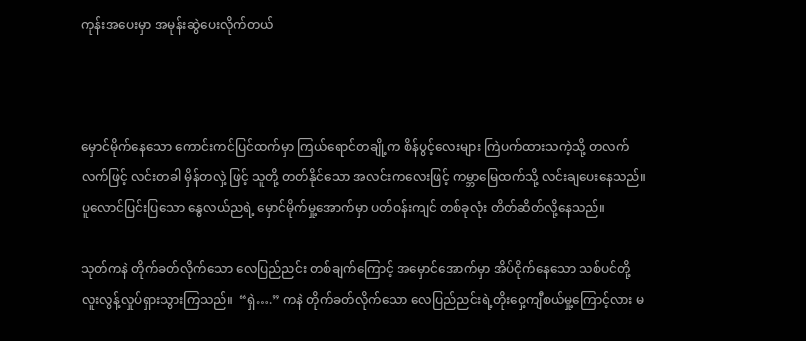ကုန်းအပေးမှာ အမုန်းဆွဲပေးလိုက်တယ်



မှောင်မိုက်နေသော ကောင်းကင်ပြင်ထက်မှာ ကြယ်ရောင်တချို့က စိန်ပွင့်လေးများ ကြဲပက်ထားသကဲ့သို့ တလက်လက်ဖြင့် လင်းတခါ မှိန်တလှဲ့ ဖြင့် သူတို့ တတ်နိုင်သော အလင်းကလေးဖြင့် ကမ္ဘာမြေထက်သို့ လင်းချပေးနေသည်။ ပူလောင်ပြင်းပြသော နွေလယ်ညရဲ့ မှောင်မိုက်မှု့အောက်မှာ ပတ်ဝန်းကျင် တစ်ခုလုံး တိတ်ဆိတ်လို့နေသည်။

သုတ်ကနဲ တိုက်ခတ်လိုက်သော လေပြည်ညင်း တစ်ချက်ကြောင့် အမှောင်အောက်မှာ အိပ်ငိုက်နေသော သစ်ပင်တို့ လူးလွန့်လှုပ်ရှားသွားကြသည်။  “ရှဲ….” ကနဲ တိုက်ခတ်လိုက်သော လေပြည်ညင်းရဲ့တိုးဝှေ့ကျီစယ်မှု့ကြောင့်လား မ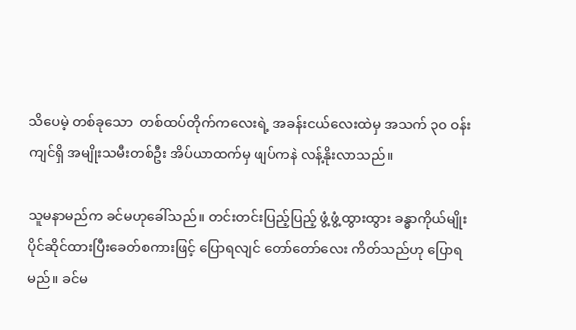သိပေမဲ့ တစ်ခုသော  တစ်ထပ်တိုက်ကလေးရဲ့ အခန်းငယ်လေးထဲမှ အသက် ၃၀ ဝန်းကျင်ရှိ အမျိုးသမီးတစ်ဦး အိပ်ယာထက်မှ ဖျပ်ကနဲ လန့်နိုးလာသည်။

သူမနာမည်က ခင်မဟုခေါ်သည်။ တင်းတင်းပြည့်ပြည့် ဖွံ့ဖွံ့ထွားထွား ခန္ဓာကိုယ်မျိုး ပိုင်ဆိုင်ထားပြီးခေတ်စကားဖြင့် ပြောရလျင် တော်တော်လေး ကိတ်သည်ဟု ပြောရမည်။ ခင်မ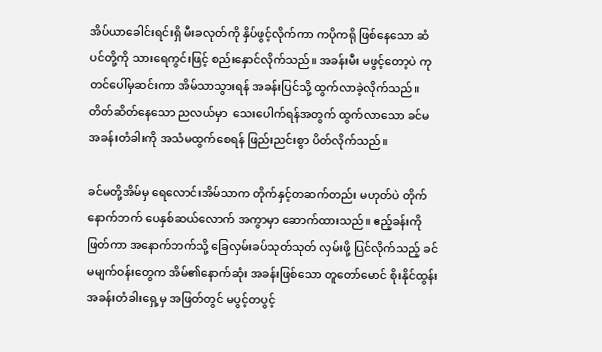အိပ်ယာခေါင်းရင်းရှိ မီးခလုတ်ကို နှိပ်ဖွင့်လိုက်ကာ ကပိုကရို ဖြစ်နေသော ဆံပင်တို့ကို သားရေကွင်းဖြင့် စည်းနှောင်လိုက်သည်။ အခန်းမီး မဖွင့်တော့ပဲ ကုတင်ပေါ်မှဆင်းကာ အိမ်သာသွားရန် အခန်းပြင်သို့ ထွက်လာခဲ့လိုက်သည်။ တိတ်ဆိတ်နေသော ညလယ်မှာ  သေးပေါက်ရန်အတွက် ထွက်လာသော ခင်မ အခန်းတံခါးကို အသံမထွက်စေရန် ဖြည်းညင်းစွာ ပိတ်လိုက်သည်။

ခင်မတို့အိမ်မှ ရေလောင်းအိမ်သာက တိုက်နှင့်တဆက်တည်း မဟုတ်ပဲ တိုက်နောက်ဘက် ပေနှစ်ဆယ်လောက် အကွာမှာ ဆောက်ထားသည်။ ဧည့်ခန်းကို ဖြတ်ကာ အနောက်ဘက်သို့ ခြေလှမ်းခပ်သုတ်သုတ် လှမ်းဖို့ ပြင်လိုက်သည့် ခင်မမျက်ဝန်းတွေက အိမ်၏နောက်ဆုံး အခန်းဖြစ်သော တူတော်မောင် စိုးနိုင်ထွန်း အခန်းတံခါးရှေ့မှ အဖြတ်တွင် မပွင့်တပွင့်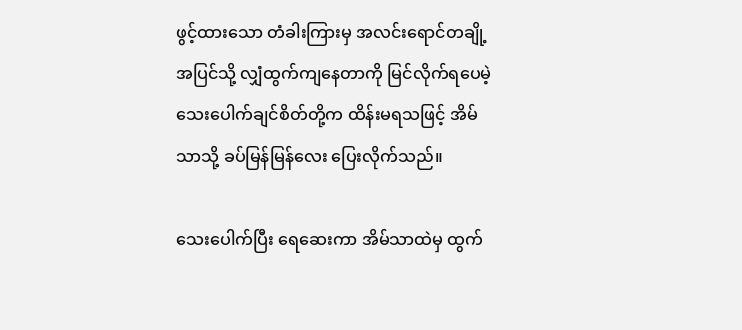ဖွင့်ထားသော တံခါးကြားမှ အလင်းရောင်တချို့ အပြင်သို့ လျှံထွက်ကျနေတာကို မြင်လိုက်ရပေမဲ့ သေးပေါက်ချင်စိတ်တို့က ထိန်းမရသဖြင့် အိမ်သာသို့ ခပ်မြန်မြန်လေး ပြေးလိုက်သည်။

သေးပေါက်ပြီး ရေဆေးကာ အိမ်သာထဲမှ ထွက်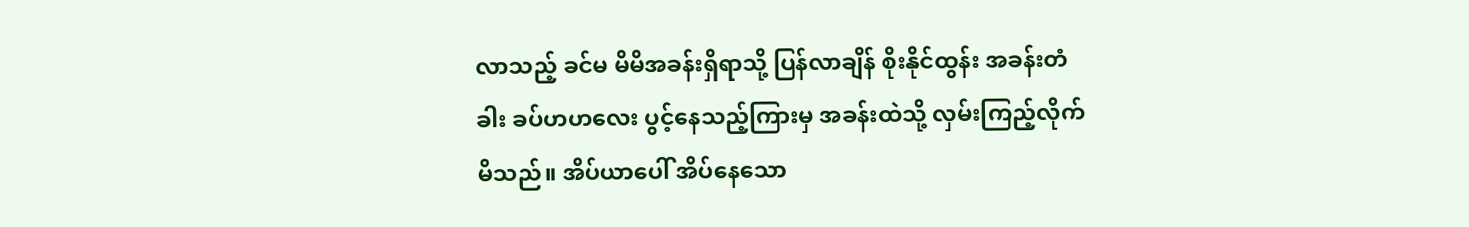လာသည့် ခင်မ မိမိအခန်းရှိရာသို့ ပြန်လာချိန် စိုးနိုင်ထွန်း အခန်းတံခါး ခပ်ဟဟလေး ပွင့်နေသည့်ကြားမှ အခန်းထဲသို့ လှမ်းကြည့်လိုက်မိသည်။ အိပ်ယာပေါ် အိပ်နေသော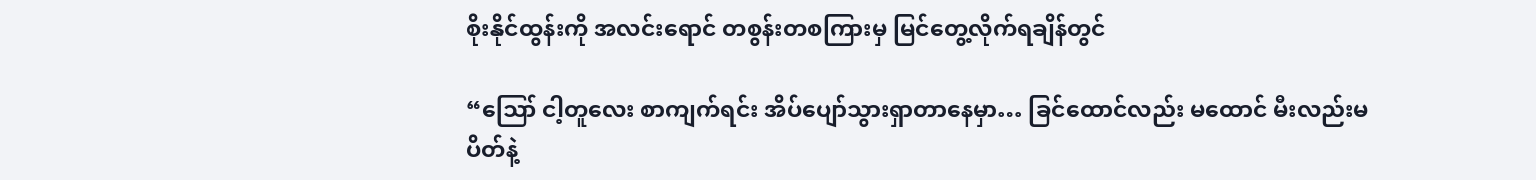စိုးနိုင်ထွန်းကို အလင်းရောင် တစွန်းတစကြားမှ မြင်တွေ့လိုက်ရချိန်တွင်

“ဪ ငါ့တူလေး စာကျက်ရင်း အိပ်ပျော်သွားရှာတာနေမှာ… ခြင်ထောင်လည်း မထောင် မီးလည်းမပိတ်နဲ့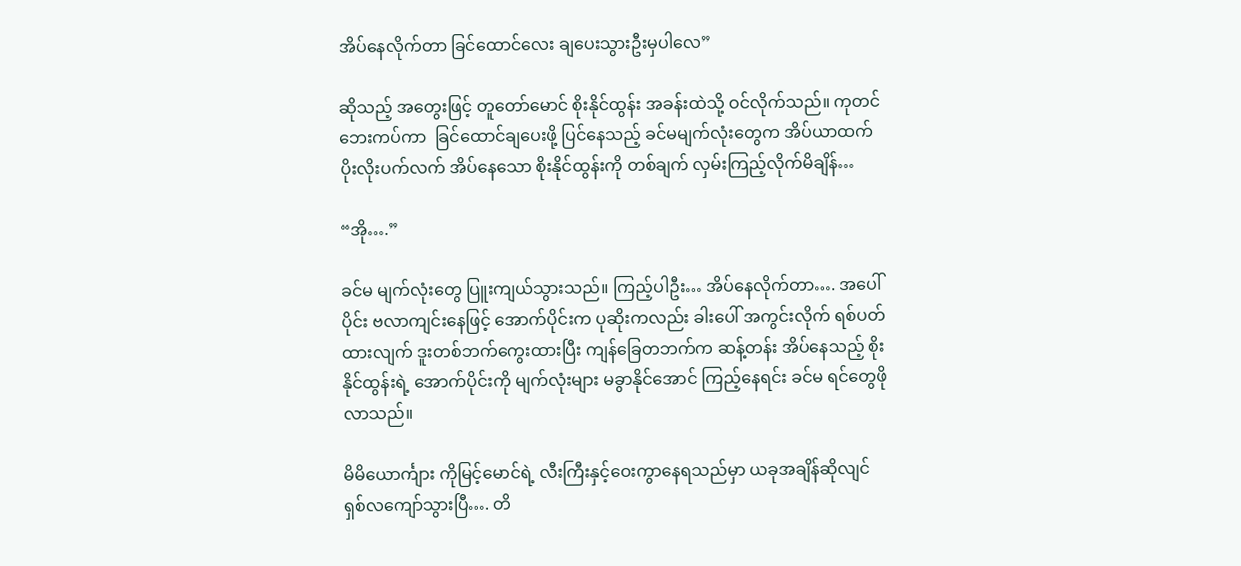အိပ်နေလိုက်တာ ခြင်ထောင်လေး ချပေးသွားဦးမှပါလေ”

ဆိုသည့် အတွေးဖြင့် တူတော်မောင် စိုးနိုင်ထွန်း အခန်းထဲသို့ ဝင်လိုက်သည်။ ကုတင်ဘေးကပ်ကာ  ခြင်ထောင်ချပေးဖို့ ပြင်နေသည့် ခင်မမျက်လုံးတွေက အိပ်ယာထက် ပိုးလိုးပက်လက် အိပ်နေသော စိုးနိုင်ထွန်းကို တစ်ချက် လှမ်းကြည့်လိုက်မိချိန်…

“အို….”

ခင်မ မျက်လုံးတွေ ပြူးကျယ်သွားသည်။ ကြည့်ပါဦး… အိပ်နေလိုက်တာ…. အပေါ်ပိုင်း ဗလာကျင်းနေဖြင့် အောက်ပိုင်းက ပုဆိုးကလည်း ခါးပေါ် အကွင်းလိုက် ရစ်ပတ်ထားလျက် ဒူးတစ်ဘက်ကွေးထားပြီး ကျန်ခြေတဘက်က ဆန့်တန်း အိပ်နေသည့် စိုးနိုင်ထွန်းရဲ့ အောက်ပိုင်းကို မျက်လုံးများ မခွာနိုင်အောင် ကြည့်နေရင်း ခင်မ ရင်တွေဖိုလာသည်။

မိမိယောင်္ကျား ကိုမြင့်မောင်ရဲ့ လီးကြီးနှင့်ဝေးကွာနေရသည်မှာ ယခုအချိန်ဆိုလျင် ရှစ်လကျော်သွားပြီ…. တိ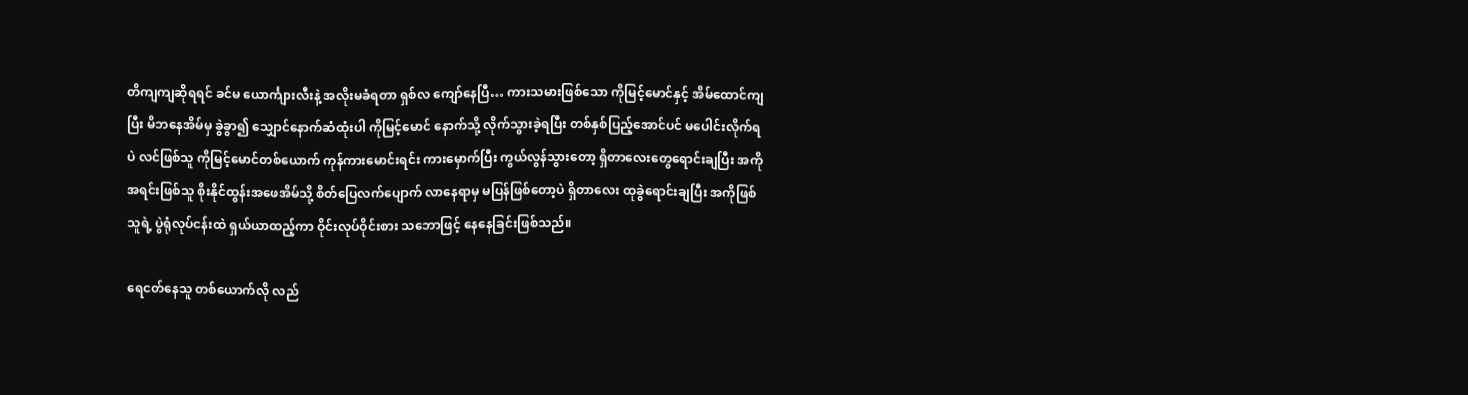တိကျကျဆိုရရင် ခင်မ ယောင်္ကျားလီးနဲ့ အလိုးမခံရတာ ရှစ်လ ကျော်နေပြီ… ကားသမားဖြစ်သော ကိုမြင့်မောင်နှင့် အိမ်ထောင်ကျပြီး မိဘနေအိမ်မှ ခွဲခွာ၍ သျှောင်နောက်ဆံထုံးပါ ကိုမြင့်မောင် နောက်သို့ လိုက်သွားခဲ့ရပြီး တစ်နှစ်ပြည့်အောင်ပင် မပေါင်းလိုက်ရပဲ လင်ဖြစ်သူ ကိုမြင့်မောင်တစ်ယောက် ကုန်ကားမောင်းရင်း ကားမှောက်ပြီး ကွယ်လွန်သွားတော့ ရှိတာလေးတွေရောင်းချပြီး အကိုအရင်းဖြစ်သူ စိုးနိုင်ထွန်းအဖေအိမ်သို့ စိတ်ပြေလက်ပျောက် လာနေရာမှ မပြန်ဖြစ်တော့ပဲ ရှိတာလေး ထုခွဲရောင်းချပြီး အကိုဖြစ်သူရဲ့ ပွဲရုံလုပ်ငန်းထဲ ရှယ်ယာထည့်ကာ ဝိုင်းလုပ်ဝိုင်းစား သဘောဖြင့် နေနေခြင်းဖြစ်သည်။

ရေငတ်နေသူ တစ်ယောက်လို လည်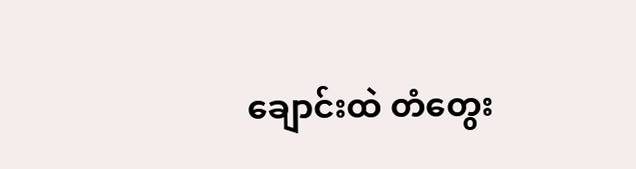ချောင်းထဲ တံတွေး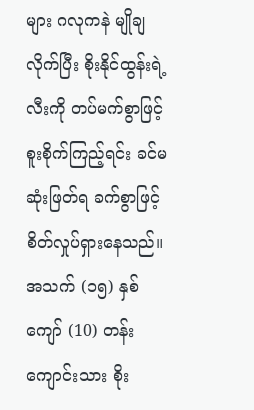များ ဂလုကနဲ မျိုချလိုက်ပြီး စိုးနိုင်ထွန်းရဲ့ လီးကို တပ်မက်စွာဖြင့် စူးစိုက်ကြည့်ရင်း ခင်မ ဆုံးဖြတ်ရ ခက်စွာဖြင့် စိတ်လှုပ်ရှားနေသည်။ အသက် (၁၅) နှစ်ကျော် (10) တန်း ကျောင်းသား စိုး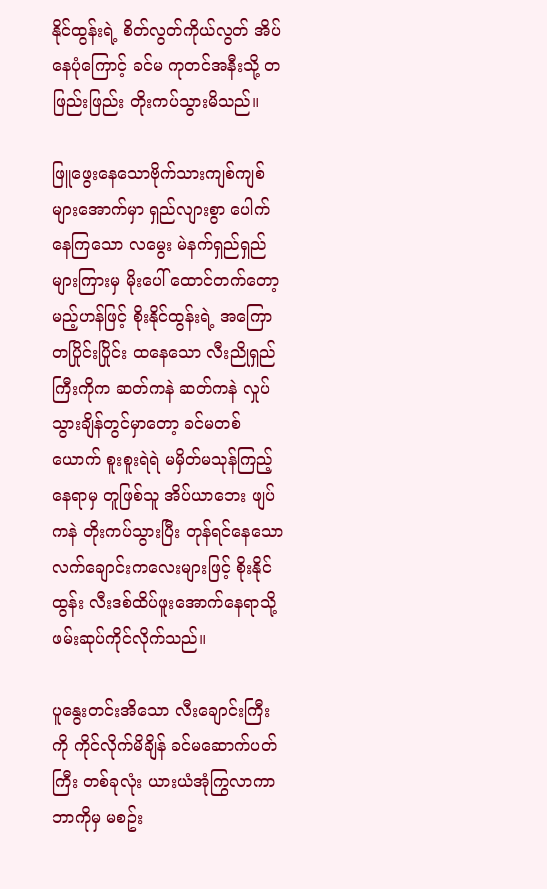နိုင်ထွန်းရဲ့ စိတ်လွတ်ကိုယ်လွတ် အိပ်နေပုံကြောင့် ခင်မ ကုတင်အနီးသို့ တဖြည်းဖြည်း တိုးကပ်သွားမိသည်။

ဖြူဖွေးနေသောဗိုက်သားကျစ်ကျစ်များအောက်မှာ ရှည်လျားစွာ ပေါက်နေကြသော လမွေး မဲနက်ရှည်ရှည်များကြားမှ မိုးပေါ် ထောင်တက်တော့မည့်ဟန်ဖြင့် စိုးနိုင်ထွန်းရဲ့ အကြောတပြိုင်းပြိုင်း ထနေသော လီးညိုရှည်ကြီးကိုက ဆတ်ကနဲ ဆတ်ကနဲ လှုပ်သွားချိန်တွင်မှာတော့ ခင်မတစ်ယောက် စူးစူးရဲရဲ မမှိတ်မသုန်ကြည့်နေရာမှ တူဖြစ်သူ အိပ်ယာဘေး ဖျပ်ကနဲ တိုးကပ်သွားပြီး တုန်ရင်နေသော လက်ချောင်းကလေးများဖြင့် စိုးနိုင်ထွန်း လီးဒစ်ထိပ်ဖူးအောက်နေရာသို့ ဖမ်းဆုပ်ကိုင်လိုက်သည်။

ပူနွေးတင်းအိသော လီးချောင်းကြီးကို ကိုင်လိုက်မိချိန် ခင်မဆောက်ပတ်ကြီး တစ်ခုလုံး ယားယံအုံကြွလာကာ ဘာကိုမှ မစဥ်း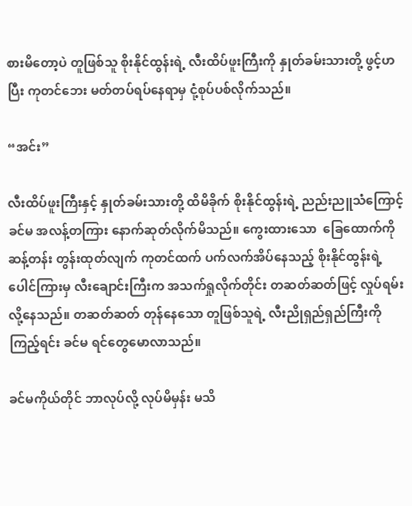စားမိတော့ပဲ တူဖြစ်သူ စိုးနိုင်ထွန်းရဲ့ လီးထိပ်ဖူးကြီးကို နှုတ်ခမ်းသားတို့ ဖွင့်ဟပြီး ကုတင်ဘေး မတ်တပ်ရပ်နေရာမှ ငုံ့စုပ်ပစ်လိုက်သည်။

“အင်း”

လီးထိပ်ဖူးကြီးနှင့် နှုတ်ခမ်းသားတို့ ထိမိခိုက် စိုးနိုင်ထွန်းရဲ့ ညည်းညူသံကြောင့် ခင်မ အလန့်တကြား နောက်ဆုတ်လိုက်မိသည်။ ကွေးထားသော  ခြေထောက်ကို ဆန့်တန်း တွန်းထုတ်လျက် ကုတင်ထက် ပက်လက်အိပ်နေသည့် စိုးနိုင်ထွန်းရဲ့ ပေါင်ကြားမှ လီးချောင်းကြီးက အသက်ရှုလိုက်တိုင်း တဆတ်ဆတ်ဖြင့် လှုပ်ရမ်းလို့နေသည်။ တဆတ်ဆတ် တုန်နေသော တူဖြစ်သူရဲ့ လီးညိုရှည်ရှည်ကြီးကို ကြည့်ရင်း ခင်မ ရင်တွေမောလာသည်။

ခင်မကိုယ်တိုင် ဘာလုပ်လို့ လုပ်မိမှန်း မသိ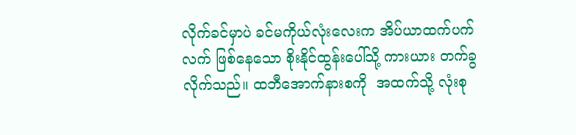လိုက်ခင်မှာပဲ ခင်မကိုယ်လုံးလေးက အိပ်ယာထက်ပက်လက် ဖြစ်နေသော စိုးနိုင်ထွန်းပေါ်သို့ ကားယား တက်ခွလိုက်သည်။ ထဘီအောက်နားစကို  အထက်သို့ လုံးစု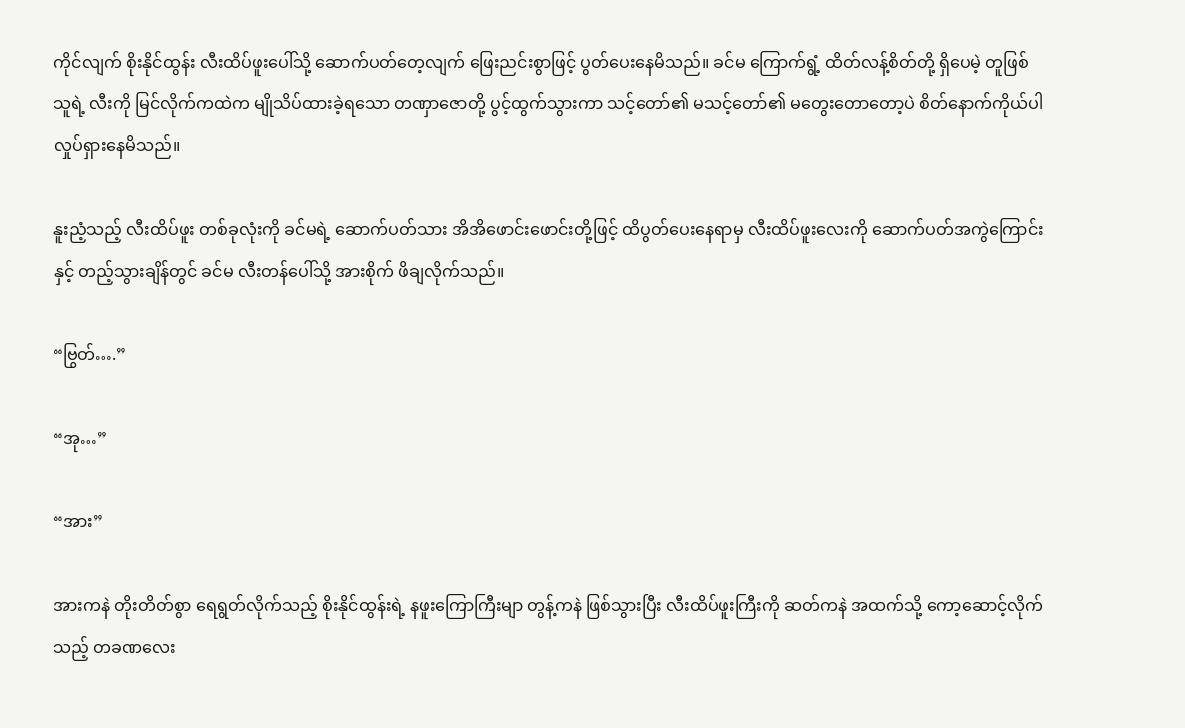ကိုင်လျက် စိုးနိုင်ထွန်း လီးထိပ်ဖူးပေါ်သို့ ဆောက်ပတ်တေ့လျက် ဖြေးညင်းစွာဖြင့် ပွတ်ပေးနေမိသည်။ ခင်မ ကြောက်ရွံ့ ထိတ်လန့်စိတ်တို့ ရှိပေမဲ့ တူဖြစ်သူရဲ့ လီးကို မြင်လိုက်ကထဲက မျိုသိပ်ထားခဲ့ရသော တဏှာဇောတို့ ပွင့်ထွက်သွားကာ သင့်တော်၏ မသင့်တော်၏ မတွေးတောတော့ပဲ စိတ်နောက်ကိုယ်ပါ လှုပ်ရှားနေမိသည်။

နူးညံ့သည့် လီးထိပ်ဖူး တစ်ခုလုံးကို ခင်မရဲ့ ဆောက်ပတ်သား အိအိဖောင်းဖောင်းတို့ဖြင့် ထိပွတ်ပေးနေရာမှ လီးထိပ်ဖူးလေးကို ဆောက်ပတ်အကွဲကြောင်းနှင့် တည့်သွားချိန်တွင် ခင်မ လီးတန်ပေါ်သို့ အားစိုက် ဖိချလိုက်သည်။

“ဗြွတ်….”

“အု…”

“အား”

အားကနဲ တိုးတိတ်စွာ ရေရွတ်လိုက်သည့် စိုးနိုင်ထွန်းရဲ့ နဖူးကြောကြီးမျာ တွန့်ကနဲ ဖြစ်သွားပြီး လီးထိပ်ဖူးကြီးကို ဆတ်ကနဲ အထက်သို့ ကော့ဆောင့်လိုက်သည့် တခဏလေး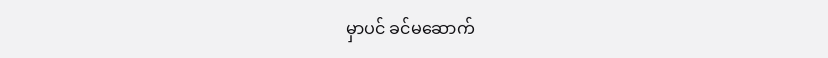မှာပင် ခင်မဆောက်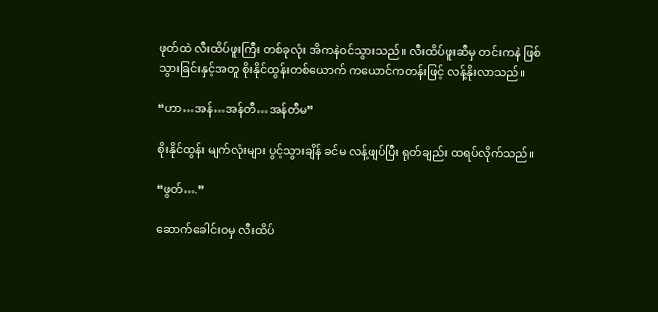ဖုတ်ထဲ လီးထိပ်ဖူးကြီး တစ်ခုလုံး အိကနဲဝင်သွားသည်။ လီးထိပ်ဖူးဆီမှ တင်းကနဲ ဖြစ်သွားခြင်းနှင့်အတူ စိုးနိုင်ထွန်းတစ်ယောက် ကယောင်ကတန်းဖြင့် လန့်နိုးလာသည်။

“ဟာ…အန်…အန်တီ…အန်တီမ”

စိုးနိုင်ထွန်း မျက်လုံးများ ပွင့်သွားချိန် ခင်မ လန့်ဖျပ်ပြီး ရုတ်ချည်း ထရပ်လိုက်သည်။

“ဖွတ်….”

ဆောက်ခေါင်းဝမှ လီးထိပ်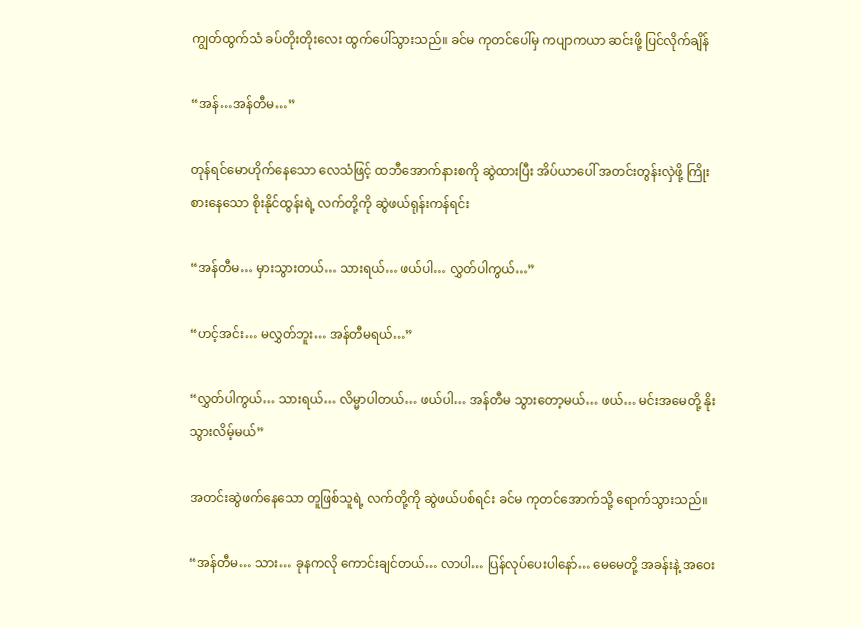ကျွတ်ထွက်သံ ခပ်တိုးတိုးလေး ထွက်ပေါ်သွားသည်။ ခင်မ ကုတင်ပေါ်မှ ကပျာကယာ ဆင်းဖို့ ပြင်လိုက်ချိန်

“အန်…အန်တီမ…”

တုန်ရင်မောဟိုက်နေသော လေသံဖြင့် ထဘီအောက်နားစကို ဆွဲထားပြီး အိပ်ယာပေါ် အတင်းတွန်းလှဲဖို့ ကြိုးစားနေသော စိုးနိုင်ထွန်းရဲ့ လက်တို့ကို ဆွဲဖယ်ရုန်းကန်ရင်း

“အန်တီမ… မှားသွားတယ်… သားရယ်… ဖယ်ပါ… လွှတ်ပါကွယ်…”

“ဟင့်အင်း… မလွှတ်ဘူး… အန်တီမရယ်…”

“လွှတ်ပါကွယ်… သားရယ်… လိမ္မာပါတယ်… ဖယ်ပါ… အန်တီမ သွားတော့မယ်… ဖယ်… မင်းအမေတို့ နိုးသွားလိမ့်မယ်”

အတင်းဆွဲဖက်နေသော တူဖြစ်သူရဲ့ လက်တို့ကို ဆွဲဖယ်ပစ်ရင်း ခင်မ ကုတင်အောက်သို့ ရောက်သွားသည်။

“အန်တီမ… သား… ခုနကလို ကောင်းချင်တယ်… လာပါ… ပြန်လုပ်ပေးပါနော်… မေမေတို့ အခန်းနဲ့ အဝေး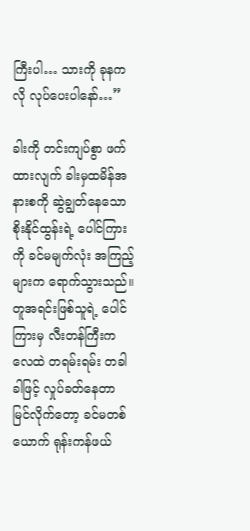ကြီးပါ… သားကို ခုနကလို လုပ်ပေးပါနော်…”

ခါးကို တင်းကျပ်စွာ ဖက်ထားလျက် ခါးမှထမိန်အနားစကို ဆွဲချွတ်နေသော စိုးနိုင်ထွန်းရဲ့ ပေါင်ကြားကို ခင်မမျက်လုံး အကြည့်များက ရောက်သွားသည်။ တူအရင်းဖြစ်သူရဲ့ ပေါင်ကြားမှ လီးတန်ကြီးက လေထဲ တရမ်းရမ်း တခါခါဖြင့် လှုပ်ခတ်နေတာ မြင်လိုက်တော့ ခင်မတစ်ယောက် ရုန်းကန်ဖယ်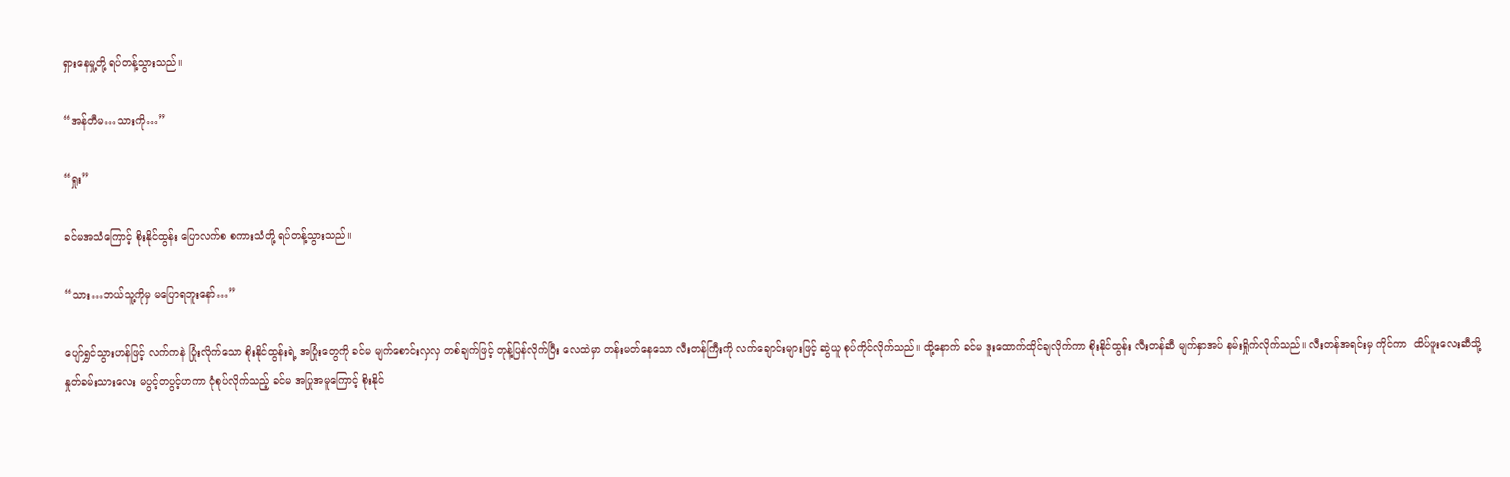ရှားနေမှု့တို့ ရပ်တန့်သွားသည်။

“အန်တီမ…သားကို…”

“ရှုး”

ခင်မအသံကြောင့် စိုးနိုင်ထွန်း ပြောလက်စ စကားသံတို့ ရပ်တန့်သွားသည်။

“သား…ဘယ်သူ့ကိုမှ မပြောရဘူးနော်…”

ပျော်ရွှင်သွားဟန်ဖြင့် လက်ကနဲ ပြုံးလိုက်သော စိုးနိုင်ထွန်းရဲ့ အပြုံးတွေကို ခင်မ မျက်စောင်းလှလှ တစ်ချက်ဖြင့် တုန့်ပြန်လိုက်ပြီး လေထဲမှာ တန်းမတ်နေသော လီးတန်ကြီးကို လက်ချောင်းများဖြင့် ဆွဲယူ စုပ်ကိုင်လိုက်သည်။ ထို့နောက် ခင်မ ဒူးထောက်ထိုင်ချလိုက်ကာ စိုးနိုင်ထွန်း လီးတန်ဆီ မျက်နှာအပ် နမ်းရှိုက်လိုက်သည်။ လီးတန်အရင်းမှ ကိုင်ကာ  ထိပ်ဖူးလေးဆီသို့ နှုတ်ခမ်းသားလေး မပွင့်တပွင့်ဟကာ ငုံစုပ်လိုက်သည့် ခင်မ အပြုအမူကြောင့် စိုးနိုင်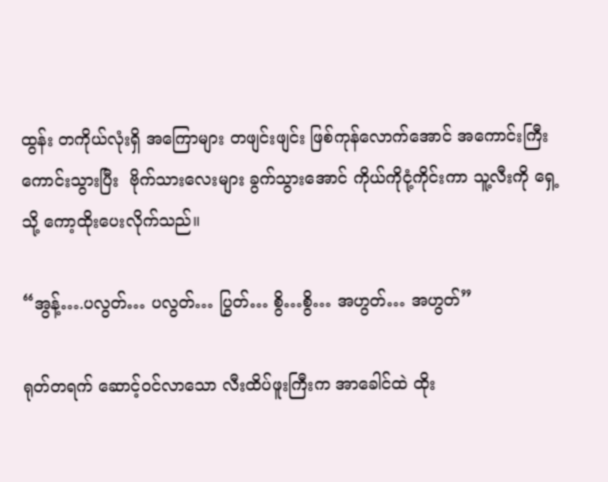ထွန်း တကိုယ်လုံးရှိ အကြောများ တဖျင်းဖျင်း ဖြစ်ကုန်လောက်အောင် အကောင်းကြီး ကောင်းသွားပြီး  ဗိုက်သားလေးများ ခွက်သွားအောင် ကိုယ်ကိုငုံ့ကိုင်းကာ သူ့လီးကို ရှေ့သို့ ကော့ထိုးပေးလိုက်သည်။

“အွန့်….ပလွတ်… ပလွတ်… ပြွတ်… စွိ…စွိ… အဟွတ်… အဟွတ်”

ရုတ်တရက် ဆောင့်ဝင်လာသော လီးထိပ်ဖူးကြီးက အာခေါင်ထဲ ထိုး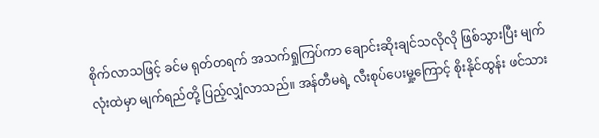စိုက်လာသဖြင့် ခင်မ ရုတ်တရက် အသက်ရှုကြပ်ကာ ချောင်းဆိုးချင်သလိုလို ဖြစ်သွားပြီး မျက်လုံးထဲမှာ မျက်ရည်တို့ ပြည့်လျှံလာသည်။ အန်တီမရဲ့ လီးစုပ်ပေးမှု့ကြောင့် စိုးနိုင်ထွန်း ဖင်သား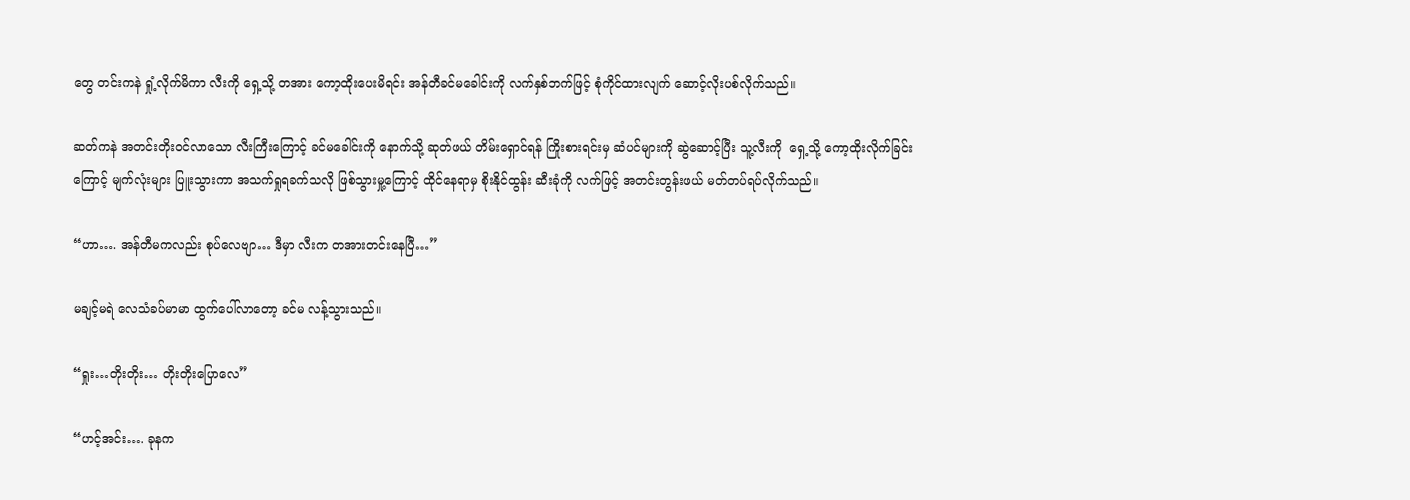တွေ တင်းကနဲ ရှုံ့လိုက်မိကာ လီးကို ရှေ့သို့ တအား ကော့ထိုးပေးမိရင်း အန်တီခင်မခေါင်းကို လက်နှစ်ဘက်ဖြင့် စုံကိုင်ထားလျက် ဆောင့်လိုးပစ်လိုက်သည်။

ဆတ်ကနဲ အတင်းတိုးဝင်လာသော လီးကြီးကြောင့် ခင်မခေါင်းကို နောက်သို့ ဆုတ်ဖယ် တိမ်းရှောင်ရန် ကြိုးစားရင်းမှ ဆံပင်များကို ဆွဲဆောင့်ပြီး သူ့လီးကို  ရှေ့သို့ ကော့ထိုးလိုက်ခြင်းကြောင့် မျက်လုံးများ ပြူးသွားကာ အသက်ရှုရခက်သလို ဖြစ်သွားမှု့ကြောင့် ထိုင်နေရာမှ စိုးနိုင်ထွန်း ဆီးခုံကို လက်ဖြင့် အတင်းတွန်းဖယ် မတ်တပ်ရပ်လိုက်သည်။

“ဟာ…. အန်တီမကလည်း စုပ်လေဗျာ… ဒီမှာ လီးက တအားတင်းနေပြီ…”

မချင့်မရဲ လေသံခပ်မာမာ ထွက်ပေါ်လာတော့ ခင်မ လန့်သွားသည်။

“ရှုး…တိုးတိုး… တိုးတိုးပြောလေ”

“ဟင့်အင်း…. ခုနက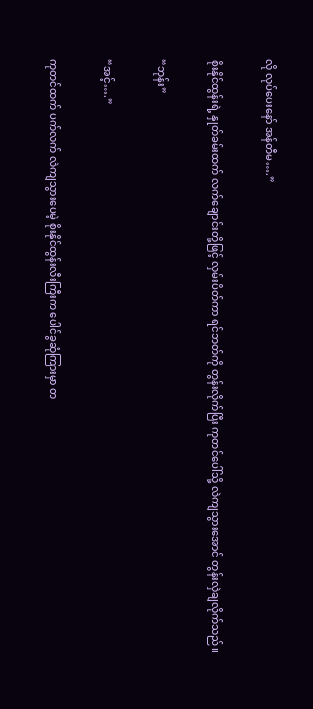လို လုပ်ပေးနော် အန်တီမ….”

စိုးနိုင်ထွန်းရဲ့ နှုတ်ခမ်းထက် လက်ချောင်းတို့ဖြင့် လှမ်းပိတ်ကာ ရင်ဘတ်ကို တွန်းလိုက်ပြီး ကုတင်ပေါ်သို့ လဲကျသွားအောင် တွန်းလှဲချလိုက်သည်။

“ဘုန်း”

“အင့်….”

ကုတင်ထက် ပက်လက် လဲကျသွားပေမဲ့ စိုးနိုင်ထွန်းလီးကြီးက ပေါင်ခွဆုံကြားမှာ တ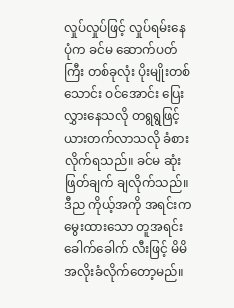လှုပ်လှုပ်ဖြင့် လှုပ်ရမ်းနေပုံက ခင်မ ဆောက်ပတ်ကြီး တစ်ခုလုံး ပိုးမျိုးတစ်သောင်း ဝင်အောင်း ပြေးလွှားနေသလို တရွရွဖြင့် ယားတက်လာသလို ခံစားလိုက်ရသည်။ ခင်မ ဆုံးဖြတ်ချက် ချလိုက်သည်။ ဒီည ကိုယ့်အကို အရင်းက မွေးထားသော တူအရင်းခေါက်ခေါက် လီးဖြင့် မိမိ အလိုးခံလိုက်တော့မည်။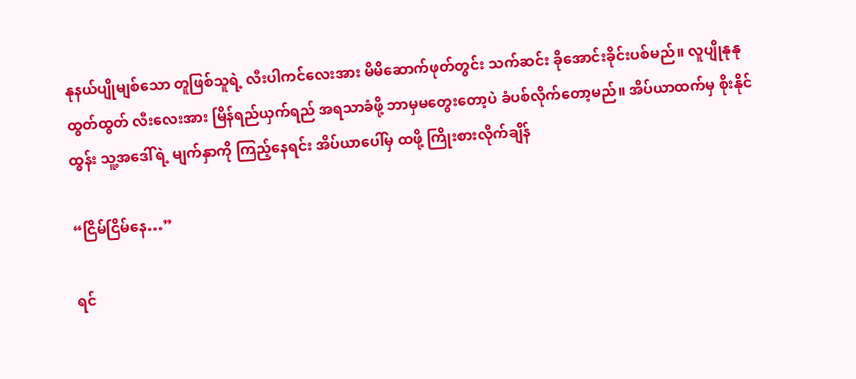နုနယ်ပျိုမျစ်သော တူဖြစ်သူရဲ့ လီးပါကင်လေးအား မိမိဆောက်ဖုတ်တွင်း သက်ဆင်း ခိုအောင်းခိုင်းပစ်မည်။ လူပျိုနုနုထွတ်ထွတ် လီးလေးအား မြိန်ရည်ယှက်ရည် အရသာခံဖို့ ဘာမှမတွေးတော့ပဲ ခံပစ်လိုက်တော့မည်။ အိပ်ယာထက်မှ စိုးနိုင်ထွန်း သူ့အဒေါ်ရဲ့ မျက်နှာကို ကြည့်နေရင်း အိပ်ယာပေါ်မှ ထဖို့ ကြိုးစားလိုက်ချိန်

“ငြိမ်ငြိမ်နေ…”

ရင်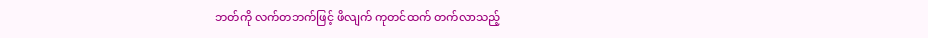ဘတ်ကို လက်တဘက်ဖြင့် ဖိလျက် ကုတင်ထက် တက်လာသည့်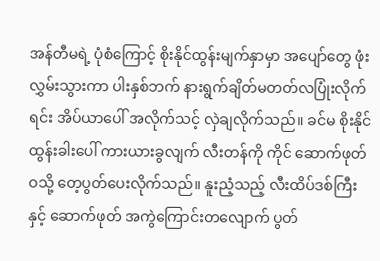အန်တီမရဲ့ ပုံစံကြောင့် စိုးနိုင်ထွန်းမျက်နှာမှာ အပျော်တွေ ဖုံးလွှမ်းသွားကာ ပါးနှစ်ဘက် နားရွက်ချိတ်မတတ်လပြုံးလိုက်ရင်း အိပ်ယာပေါ် အလိုက်သင့် လှဲချလိုက်သည်။ ခင်မ စိုးနိုင်ထွန်းခါးပေါ် ကားယားခွလျက် လီးတန်ကို ကိုင် ဆောက်ဖုတ်ဝသို့ တေ့ပွတ်ပေးလိုက်သည်။ နူးညံ့သည့် လီးထိပ်ဒစ်ကြီးနှင့် ဆောက်ဖုတ် အကွဲကြောင်းတလျောက် ပွတ်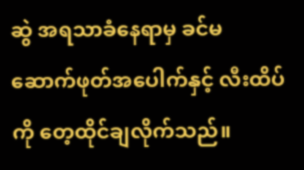ဆွဲ အရသာခံနေရာမှ ခင်မ  ဆောက်ဖုတ်အပေါက်နှင့် လီးထိပ်ကို တေ့ထိုင်ချလိုက်သည်။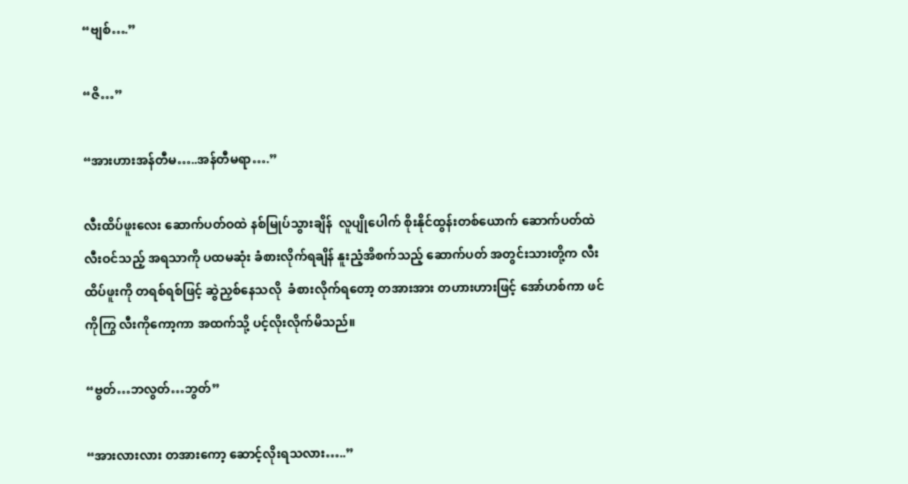“ဗျစ်….”

“ဇိ…”

“အားဟားအန်တီမ…..အန်တီမရာ….”

လီးထိပ်ဖူးလေး ဆောက်ပတ်ဝထဲ နစ်မြုပ်သွားချိန်  လူပျိုပေါက် စိုးနိုင်ထွန်းတစ်ယောက် ဆောက်ပတ်ထဲ လီးဝင်သည့် အရသာကို ပထမဆုံး ခံစားလိုက်ရချိန် နူးညံ့အိစက်သည့် ဆောက်ပတ် အတွင်းသားတို့က လီးထိပ်ဖူးကို တရစ်ရစ်ဖြင့် ဆွဲညှစ်နေသလို  ခံစားလိုက်ရတော့ တအားအား တဟားဟားဖြင့် အော်ဟစ်ကာ ဖင်ကိုကြွ လီးကိုကော့ကာ အထက်သို့ ပင့်လိုးလိုက်မိသည်။

“ဗွတ်…ဘလွတ်…ဘွတ်”

“အားလားလား တအားကော့ ဆောင့်လိုးရသလား…..”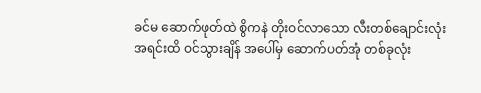ခင်မ ဆောက်ဖုတ်ထဲ စွိကနဲ တိုးဝင်လာသော လီးတစ်ချောင်းလုံး အရင်းထိ ဝင်သွားချိန် အပေါ်မှ ဆောက်ပတ်အုံ တစ်ခုလုံး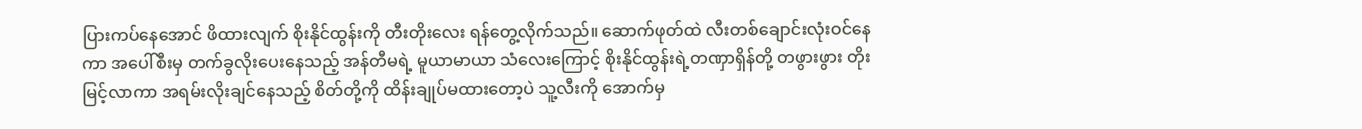ပြားကပ်နေအောင် ဖိထားလျက် စိုးနိုင်ထွန်းကို တီးတိုးလေး ရန်တွေ့လိုက်သည်။ ဆောက်ဖုတ်ထဲ လီးတစ်ချောင်းလုံးဝင်နေကာ အပေါ်စီးမှ တက်ခွလိုးပေးနေသည့် အန်တီမရဲ့ မူယာမာယာ သံလေးကြောင့် စိုးနိုင်ထွန်းရဲ့တဏှာရှိန်တို့ တဖွားဖွား တိုးမြင့်လာကာ အရမ်းလိုးချင်နေသည့် စိတ်တို့ကို ထိန်းချုပ်မထားတော့ပဲ သူ့လီးကို အောက်မှ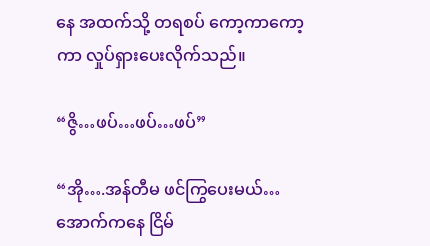နေ အထက်သို့ တရစပ် ကော့ကာကော့ကာ လှုပ်ရှားပေးလိုက်သည်။

“ဇွိ…ဖပ်…ဖပ်…ဖပ်”

“အို….အန်တီမ ဖင်ကြွပေးမယ်… အောက်ကနေ ငြိမ်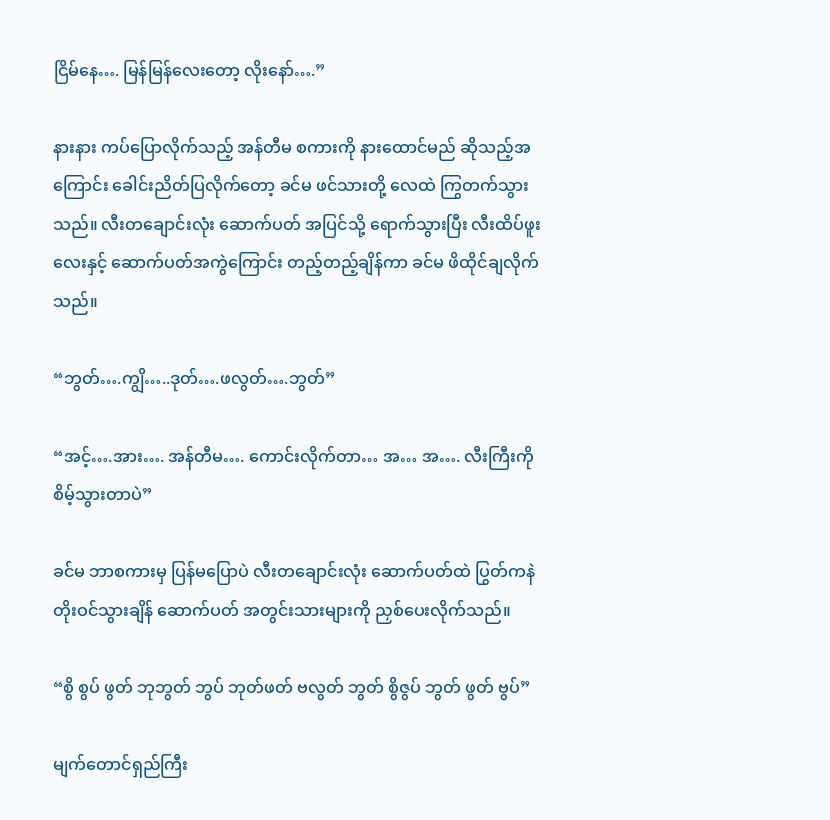ငြိမ်နေ…. မြန်မြန်လေးတော့ လိုးနော်….”

နားနား ကပ်ပြောလိုက်သည့် အန်တီမ စကားကို နားထောင်မည် ဆိုသည့်အကြောင်း ခေါင်းညိတ်ပြလိုက်တော့ ခင်မ ဖင်သားတို့ လေထဲ ကြွတက်သွားသည်။ လီးတချောင်းလုံး ဆောက်ပတ် အပြင်သို့ ရောက်သွားပြီး လီးထိပ်ဖူးလေးနှင့် ဆောက်ပတ်အကွဲကြောင်း တည့်တည့်ချိန်ကာ ခင်မ ဖိထိုင်ချလိုက်သည်။

“ဘွတ်….ကျွိ…..ဒုတ်….ဖလွတ်….ဘွတ်”

“အင့်….အား…. အန်တီမ…. ကောင်းလိုက်တာ… အ… အ…. လီးကြီးကို စိမ့်သွားတာပဲ”

ခင်မ ဘာစကားမှ ပြန်မပြောပဲ လီးတချောင်းလုံး ဆောက်ပတ်ထဲ ပြွတ်ကနဲ တိုးဝင်သွားချိန် ဆောက်ပတ် အတွင်းသားများကို ညှစ်ပေးလိုက်သည်။

“စွိ စွပ် ဖွတ် ဘုဘွတ် ဘွပ် ဘုတ်ဖတ် ဗလွတ် ဘွတ် စွိဇွပ် ဘွတ် ဖွတ် ဗွပ်”

မျက်တောင်ရှည်ကြီး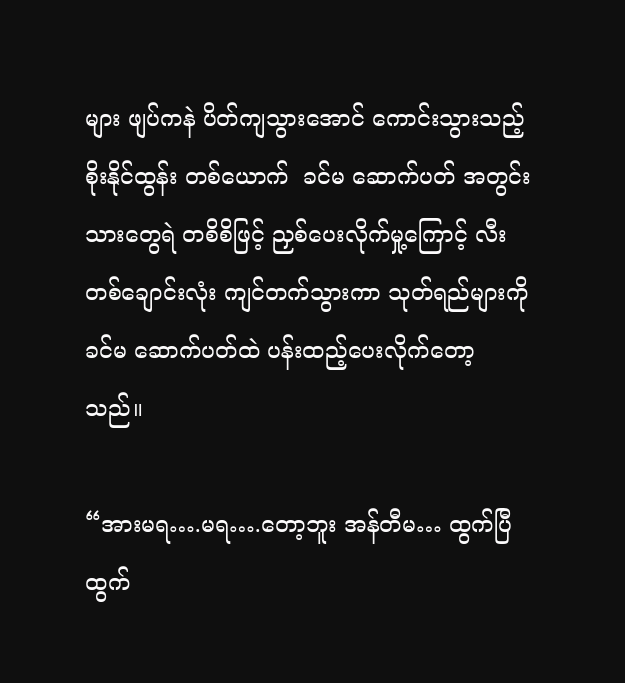များ ဖျပ်ကနဲ ပိတ်ကျသွားအောင် ကောင်းသွားသည့် စိုးနိုင်ထွန်း တစ်ယောက်  ခင်မ ဆောက်ပတ် အတွင်းသားတွေရဲ တစိစိဖြင့် ညှစ်ပေးလိုက်မှု့ကြောင့် လီးတစ်ချောင်းလုံး ကျင်တက်သွားကာ သုတ်ရည်များကို ခင်မ ဆောက်ပတ်ထဲ ပန်းထည့်ပေးလိုက်တော့သည်။

“အားမရ….မရ….တော့ဘူး အန်တီမ… ထွက်ပြီ ထွက်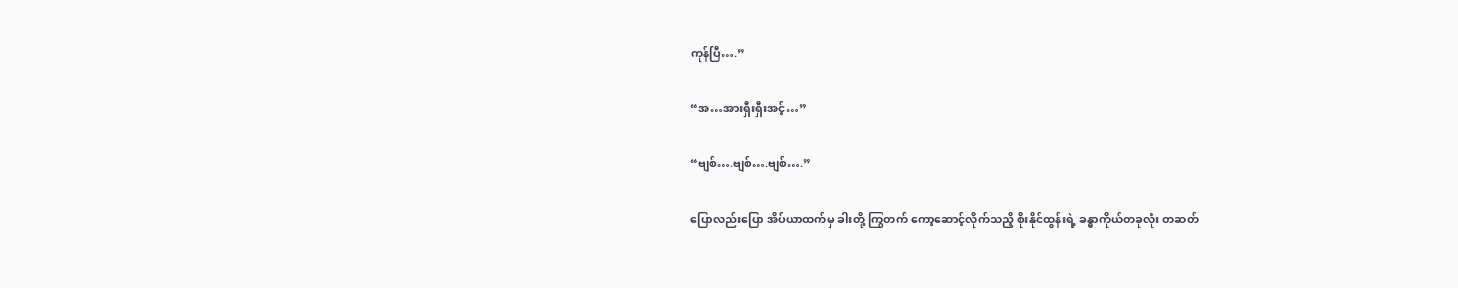ကုန်ပြီ….”

“အ…အားရှီးရှီးအင့်…”

“ဗျစ်….ဗျစ်….ဗျစ်….”

ပြောလည်းပြော အိပ်ယာထက်မှ ခါးတို့ ကြွတက် ကော့ဆောင့်လိုက်သညိ့ စိုးနိုင်ထွန်းရဲ့ ခန္ဓာကိုယ်တခုလုံး တဆတ်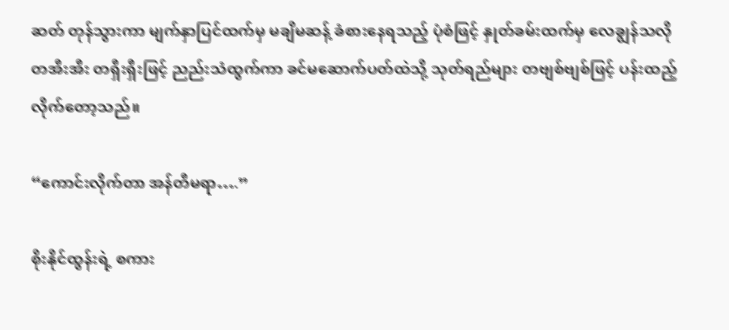ဆတ် တုန်သွားကာ မျက်နှာပြင်ထက်မှ မချိမဆန့် ခံစားနေရသည့် ပုံစံဖြင့် နှုတ်ခမ်းထက်မှ လေချွန်သလို တအီးအီး တရှီးရှီးဖြင့် ညည်းသံထွက်ကာ ခင်မဆောက်ပတ်ထဲသို့ သုတ်ရည်များ တဗျစ်ဗျစ်ဖြင့် ပန်းထည့်လိုက်တော့သည်။

“ကောင်းလိုက်တာ အန်တီမရာ….”

စိုးနိုင်ထွန်းရဲ့ စကား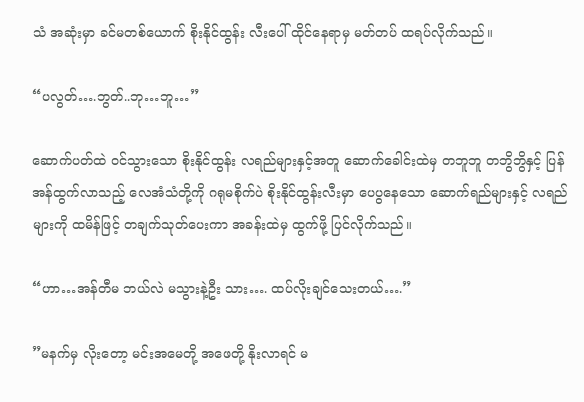သံ အဆုံးမှာ ခင်မတစ်ယောက် စိုးနိုင်ထွန်း လီးပေါ် ထိုင်နေရာမှ မတ်တပ် ထရပ်လိုက်သည်။

“ပလွတ်….ဘွတ်..ဘု…ဘူ…”

ဆောက်ပတ်ထဲ ဝင်သွားသော စိုးနိုင်ထွန်း လရည်များနှင့်အတူ ဆောက်ခေါင်းထဲမှ တဘူဘူ တဘွိဘွိနှင့် ပြန်အန်ထွက်လာသည့် လေအံသံတို့ကို ဂရုမစိုက်ပဲ စိုးနိုင်ထွန်းလီးမှာ ပေပွနေသော ဆောက်ရည်များနှင့် လရည်များကို ထမိန်ဖြင့် တချက်သုတ်ပေးကာ အခန်းထဲမှ ထွက်ဖို့ ပြင်လိုက်သည်။

“ဟာ…အန်တီမ ဘယ်လဲ မသွားနဲ့ဦး သား…. ထပ်လိုးချင်သေးတယ်….”

”မနက်မှ လိုးတော့ မင်းအမေတို့ အဖေတို့ နိုးလာရင် မ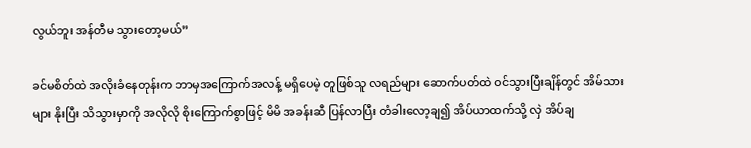လွယ်ဘူး အန်တီမ သွားတော့မယ်”

ခင်မစိတ်ထဲ အလိုးခံနေတုန်းက ဘာမှအကြောက်အလန့် မရှိပေမဲ့ တူဖြစ်သူ လရည်များ ဆောက်ပတ်ထဲ ဝင်သွားပြီးချိန်တွင် အိမ်သားများ နိုးပြီး သိသွားမှာကို အလိုလို စိုးကြောက်စွာဖြင့် မိမိ အခန်းဆီ ပြန်လာပြီး တံခါးလော့ချ၍ အိပ်ယာထက်သို့ လှဲ အိပ်ချ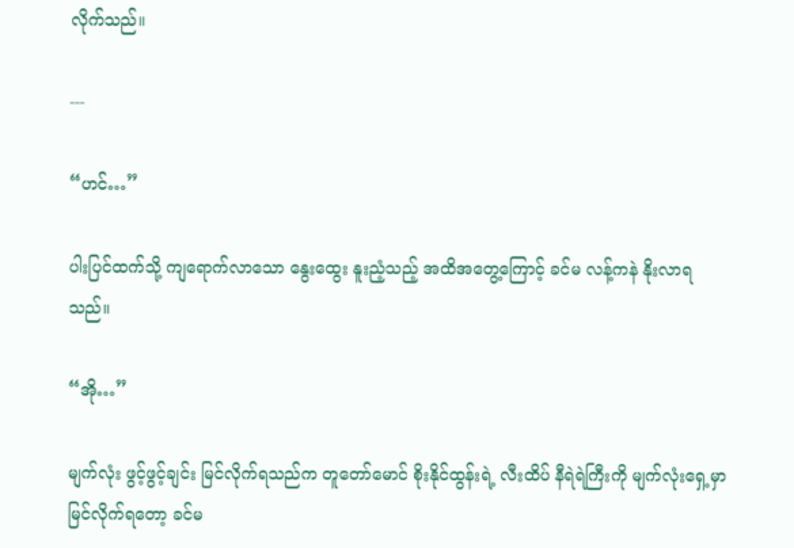လိုက်သည်။

---

“ဟင်…”

ပါးပြင်ထက်သို့ ကျရောက်လာသော နွေးထွေး နူးညံ့သည့် အထိအတွေ့ကြောင့် ခင်မ လန့်ကနဲ နိုးလာရသည်။

“အို…”

မျက်လုံး ဖွင့်ဖွင့်ချင်း မြင်လိုက်ရသည်က တူတော်မောင် စိုးနိုင်ထွန်းရဲ့ လီးထိပ် နီရဲရဲကြီးကို မျက်လုံးရှေ့မှာ မြင်လိုက်ရတော့ ခင်မ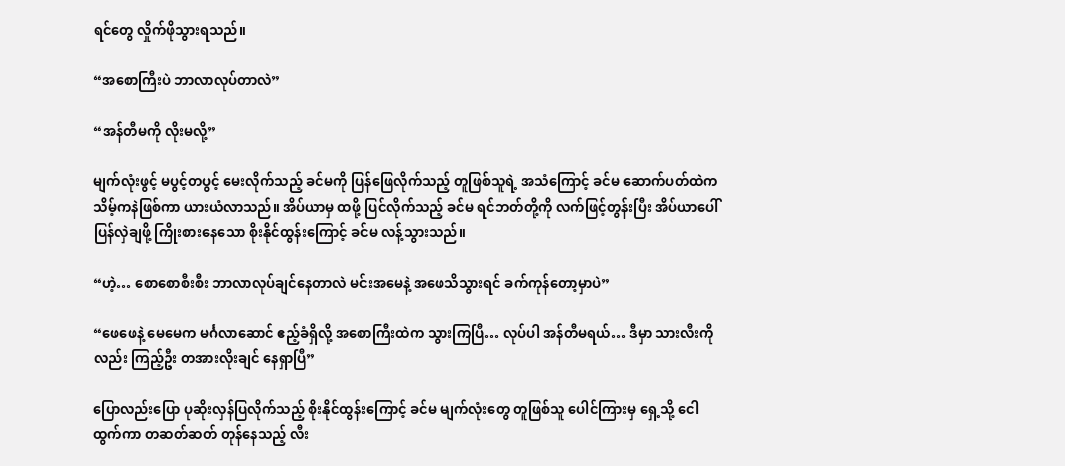ရင်တွေ လှိုက်ဖိုသွားရသည်။

“အစောကြီးပဲ ဘာလာလုပ်တာလဲ”

“အန်တီမကို လိုးမလို့”

မျက်လုံးဖွင့် မပွင့်တပွင့် မေးလိုက်သည့် ခင်မကို ပြန်ဖြေလိုက်သည့် တူဖြစ်သူရဲ့ အသံကြောင့် ခင်မ ဆောက်ပတ်ထဲက သိမ့်ကနဲဖြစ်ကာ ယားယံလာသည်။ အိပ်ယာမှ ထဖို့ ပြင်လိုက်သည့် ခင်မ ရင်ဘတ်တို့ကို လက်ဖြင့်တွန်းပြီး အိပ်ယာပေါ် ပြန်လှဲချဖို့ ကြိုးစားနေသော စိုးနိုင်ထွန်းကြောင့် ခင်မ လန့်သွားသည်။

“ဟဲ့… စောစောစီးစီး ဘာလာလုပ်ချင်နေတာလဲ မင်းအမေနဲ့ အဖေသိသွားရင် ခက်ကုန်တော့မှာပဲ”

“ဖေဖေနဲ့ မေမေက မင်္ဂလာဆောင် ဧည့်ခံရှိလို့ အစောကြီးထဲက သွားကြပြီ… လုပ်ပါ အန်တီမရယ်… ဒီမှာ သားလီးကိုလည်း ကြည့်ဦး တအားလိုးချင် နေရှာပြီ”

ပြောလည်းပြော ပုဆိုးလှန်ပြလိုက်သည့် စိုးနိုင်ထွန်းကြောင့် ခင်မ မျက်လုံးတွေ တူဖြစ်သူ ပေါင်ကြားမှ ရှေ့သို့ ငေါထွက်ကာ တဆတ်ဆတ် တုန်နေသည့် လီး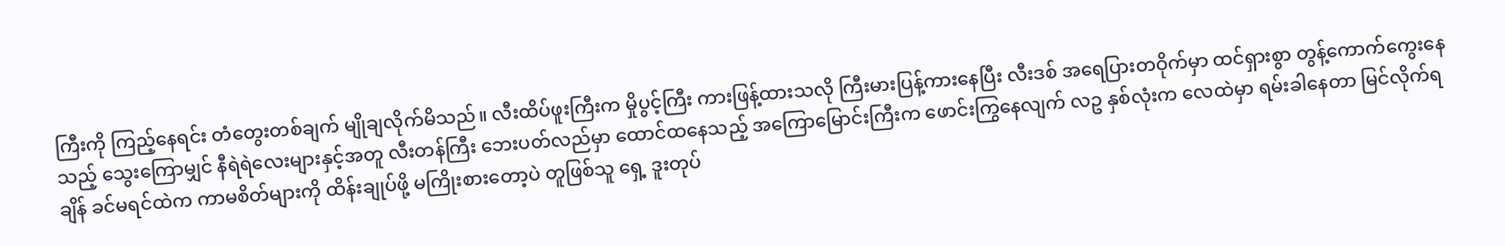ကြီးကို ကြည့်နေရင်း တံတွေးတစ်ချက် မျိုချလိုက်မိသည်။ လီးထိပ်ဖူးကြီးက မှိုပွင့်ကြီး ကားဖြန့်ထားသလို ကြီးမားပြန့်ကားနေပြီး လီးဒစ် အရေပြားတဝိုက်မှာ ထင်ရှားစွာ တွန့်ကောက်ကွေးနေသည့် သွေးကြောမျှင် နီရဲရဲလေးများနှင့်အတူ လီးတန်ကြီး ဘေးပတ်လည်မှာ ထောင်ထနေသည့် အကြောမြောင်းကြီးက ဖောင်းကြွနေလျက် လဥ နှစ်လုံးက လေထဲမှာ ရမ်းခါနေတာ မြင်လိုက်ရချိန် ခင်မရင်ထဲက ကာမစိတ်များကို ထိန်းချုပ်ဖို့ မကြိုးစားတော့ပဲ တူဖြစ်သူ ရှေ့ ဒူးတုပ်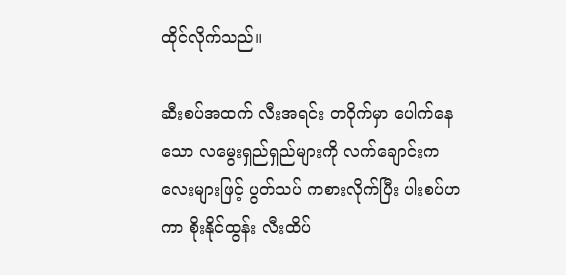ထိုင်လိုက်သည်။

ဆီးစပ်အထက် လီးအရင်း တဝိုက်မှာ ပေါက်နေသော လမွေးရှည်ရှည်များကို လက်ချောင်းကလေးများဖြင့် ပွတ်သပ် ကစားလိုက်ပြီး ပါးစပ်ဟကာ စိုးနိုင်ထွန်း လီးထိပ်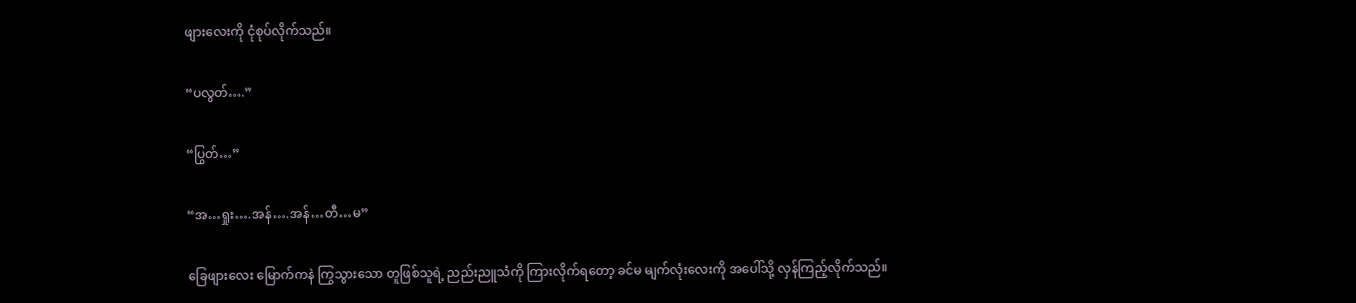ဖျားလေးကို ငုံစုပ်လိုက်သည်။

“ပလွတ်….”

“ပြွတ်…”

“အ…ရှုး….အန်….အန်…တီ…မ”

ခြေဖျားလေး မြောက်ကနဲ ကြွသွားသော တူဖြစ်သူရဲ့ ညည်းညူသံကို ကြားလိုက်ရတော့ ခင်မ မျက်လုံးလေးကို အပေါ်သို့ လှန်ကြည့်လိုက်သည်။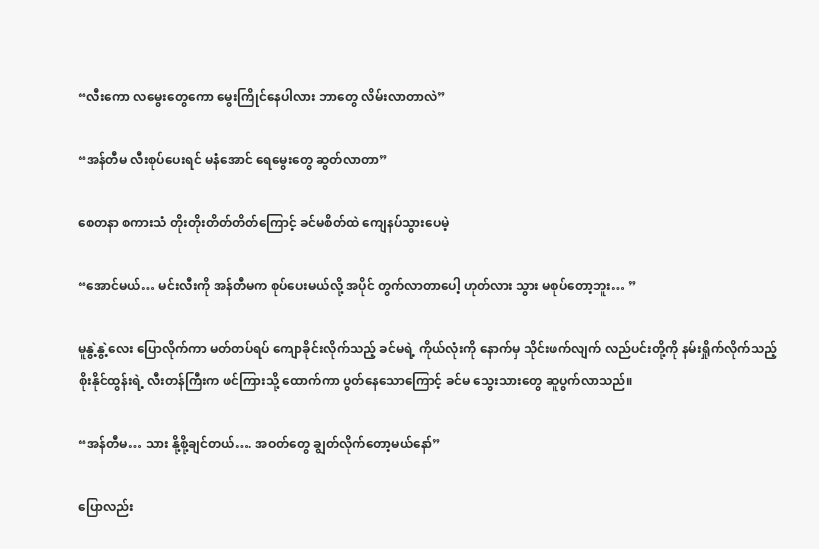“လီးကော လမွေးတွေကော မွေးကြိုင်နေပါလား ဘာတွေ လိမ်းလာတာလဲ”

“အန်တီမ လီးစုပ်ပေးရင် မနံအောင် ရေမွေးတွေ ဆွတ်လာတာ”

စေတနာ စကားသံ တိုးတိုးတိတ်တိတ်ကြောင့် ခင်မစိတ်ထဲ ကျေနပ်သွားပေမဲ့

“အောင်မယ်… မင်းလီးကို အန်တီမက စုပ်ပေးမယ်လို့ အပိုင် တွက်လာတာပေါ့ ဟုတ်လား သွား မစုပ်တော့ဘူး… ”

မူနွဲ့နွဲ့လေး ပြောလိုက်ကာ မတ်တပ်ရပ် ကျောခိုင်းလိုက်သည့် ခင်မရဲ့ ကိုယ်လုံးကို နောက်မှ သိုင်းဖက်လျက် လည်ပင်းတို့ကို နမ်းရှိုက်လိုက်သည့် စိုးနိုင်ထွန်းရဲ့ လီးတန်ကြီးက ဖင်ကြားသို့ ထောက်ကာ ပွတ်နေသောကြောင့် ခင်မ သွေးသားတွေ ဆူပွက်လာသည်။

“အန်တီမ… သား နို့စို့ချင်တယ်…. အဝတ်တွေ ချွတ်လိုက်တော့မယ်နော်”

ပြောလည်း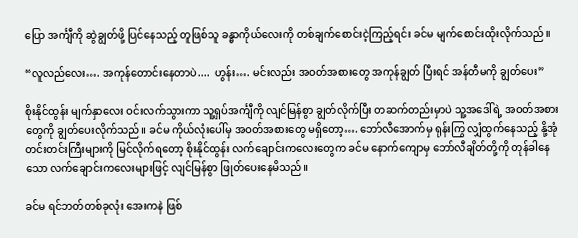ပြော အင်္ကျီကို ဆွဲချွတ်ဖို့ ပြင်နေသည့် တူဖြစ်သူ ခန္ဓာကိုယ်လေးကို တစ်ချက်စောင်းငဲ့ကြည့်ရင်း ခင်မ မျက်စောင်းထိုးလိုက်သည်။

“လူလည်လေး…. အကုန်တောင်းနေတာပဲ....  ဟွန်း…. မင်းလည်း အဝတ်အစားတွေ အကုန်ချွတ် ပြီးရင် အန်တီမကို ချွတ်ပေး”

စိုးနိုင်ထွန်း မျက်နှာလေး ဝင်းလက်သွားကာ သူ့ရှပ်အင်္ကျီကို လျင်မြန်စွာ ချွတ်လိုက်ပြီး တဆက်တည်းမှာပဲ သူ့အဒေါ်ရဲ့ အဝတ်အစားတွေကို ချွတ်ပေးလိုက်သည်။ ခင်မ ကိုယ်လုံးပေါ်မှ အဝတ်အစားတွေ မရှိတော့…. ဘော်လီအောက်မှ ရုန်းကြွ လျှံထွက်နေသည့် နို့အုံတင်းတင်းကြီးများကို မြင်လိုက်ရတော့ စိုးနိုင်ထွန်း လက်ချောင်းကလေးတွေက ခင်မ နောက်ကျောမှ ဘော်လီချိတ်တို့ကို တုန်ခါနေသော လက်ချောင်းကလေးများဖြင့် လျင်မြန်စွာ ဖြုတ်ပေးနေမိသည်။

ခင်မ ရင်ဘတ်တစ်ခုလုံး အေးကနဲ ဖြစ်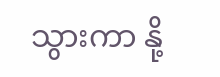သွားကာ နို့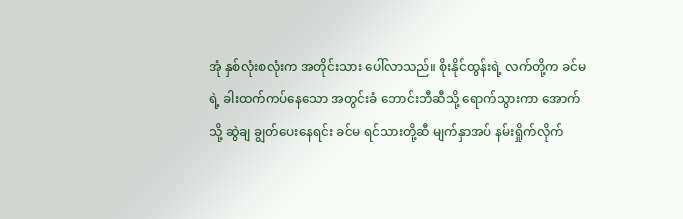အုံ နှစ်လုံးစလုံးက အတိုင်းသား ပေါ်လာသည်။ စိုးနိုင်ထွန်းရဲ့ လက်တို့က ခင်မရဲ့ ခါးထက်ကပ်နေသော အတွင်းခံ ဘောင်းဘီဆီသို့ ရောက်သွားကာ အောက်သို့ ဆွဲချ ချွတ်ပေးနေရင်း ခင်မ ရင်သားတို့ဆီ မျက်နှာအပ် နမ်းရှိုက်လိုက်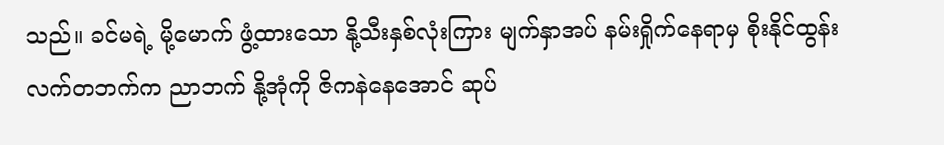သည်။ ခင်မရဲ့ မို့မောက် ဖွံ့ထားသော နို့သီးနှစ်လုံးကြား မျက်နှာအပ် နမ်းရှိုက်နေရာမှ စိုးနိုင်ထွန်း လက်တဘက်က ညာဘက် နို့အုံကို ဇိကနဲနေအောင် ဆုပ်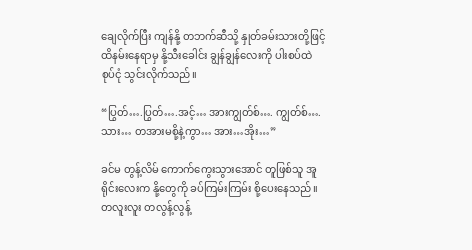ချေလိုက်ပြီး ကျန်နို့ တဘက်ဆီသို့ နှုတ်ခမ်းသားတို့ဖြင့် ထိနမ်းနေရာမှ နို့သီးခေါင်း ချွန်ချွန်လေးကို ပါးစပ်ထဲ စုပ်ငုံ သွင်းလိုက်သည်။

“ပြွတ်….ပြွတ်….အင့်… အားကျွတ်စ်…. ကျွတ်စ်…. သား… တအားမစို့နဲ့ကွာ… အား…အိုး…”

ခင်မ တွန့်လိမ် ကောက်ကွေးသွားအောင် တူဖြစ်သူ အူရိုင်းလေးက နို့တွေကို ခပ်ကြမ်းကြမ်း စို့ပေးနေသည်။ တလူးလူး တလွန့်လွန့်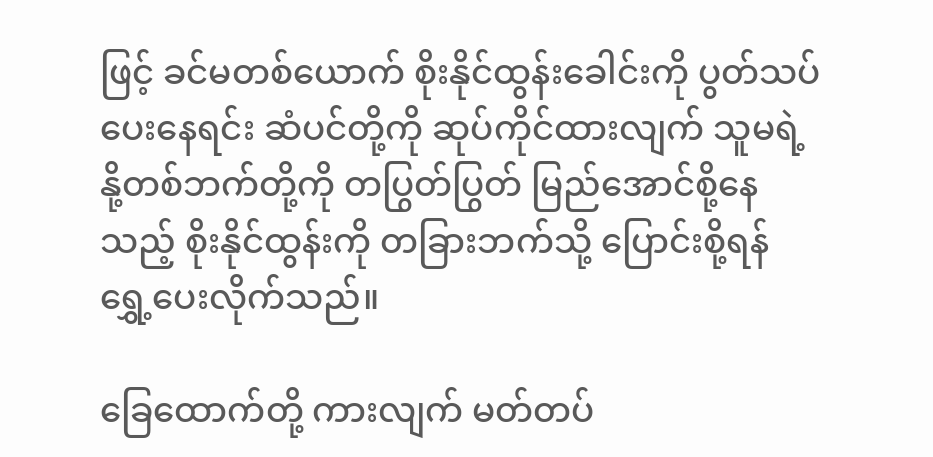ဖြင့် ခင်မတစ်ယောက် စိုးနိုင်ထွန်းခေါင်းကို ပွတ်သပ်ပေးနေရင်း ဆံပင်တို့ကို ဆုပ်ကိုင်ထားလျက် သူမရဲ့ နို့တစ်ဘက်တို့ကို တပြွတ်ပြွတ် မြည်အောင်စို့နေသည့် စိုးနိုင်ထွန်းကို တခြားဘက်သို့ ပြောင်းစို့ရန် ရွှေ့ပေးလိုက်သည်။

ခြေထောက်တို့ ကားလျက် မတ်တပ်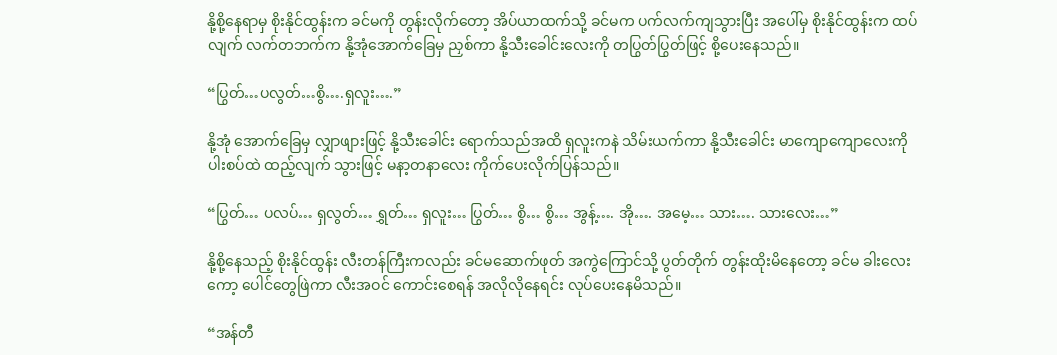နို့စို့နေရာမှ စိုးနိုင်ထွန်းက ခင်မကို တွန်းလိုက်တော့ အိပ်ယာထက်သို့ ခင်မက ပက်လက်ကျသွားပြီး အပေါ်မှ စိုးနိုင်ထွန်းက ထပ်လျက် လက်တဘက်က နို့အုံအောက်ခြေမှ ညှစ်ကာ နို့သီးခေါင်းလေးကို တပြွတ်ပြွတ်ဖြင့် စို့ပေးနေသည်။

“ပြွတ်…ပလွတ်…စွိ….ရှလူး….”

နို့အုံ အောက်ခြေမှ လျှာဖျားဖြင့် နို့သီးခေါင်း ရောက်သည်အထိ ရှလူးကနဲ သိမ်းယက်ကာ နို့သီးခေါင်း မာကျောကျောလေးကို ပါးစပ်ထဲ ထည့်လျက် သွားဖြင့် မနာ့တနာလေး ကိုက်ပေးလိုက်ပြန်သည်။

“ပြွတ်… ပလပ်… ရှလွတ်… ရွှတ်… ရှလူး… ပြွတ်… စွိ… စွိ… အွန့်…. အို…. အမေ့… သား…. သားလေး…”

နို့စို့နေသည့် စိုးနိုင်ထွန်း လီးတန်ကြီးကလည်း ခင်မဆောက်ဖုတ် အကွဲကြောင်သို့ ပွတ်တိုက် တွန်းထိုးမိနေတော့ ခင်မ ခါးလေးကော့ ပေါင်တွေဖြဲကာ လီးအဝင် ကောင်းစေရန် အလိုလိုနေရင်း လုပ်ပေးနေမိသည်။

“အန်တီ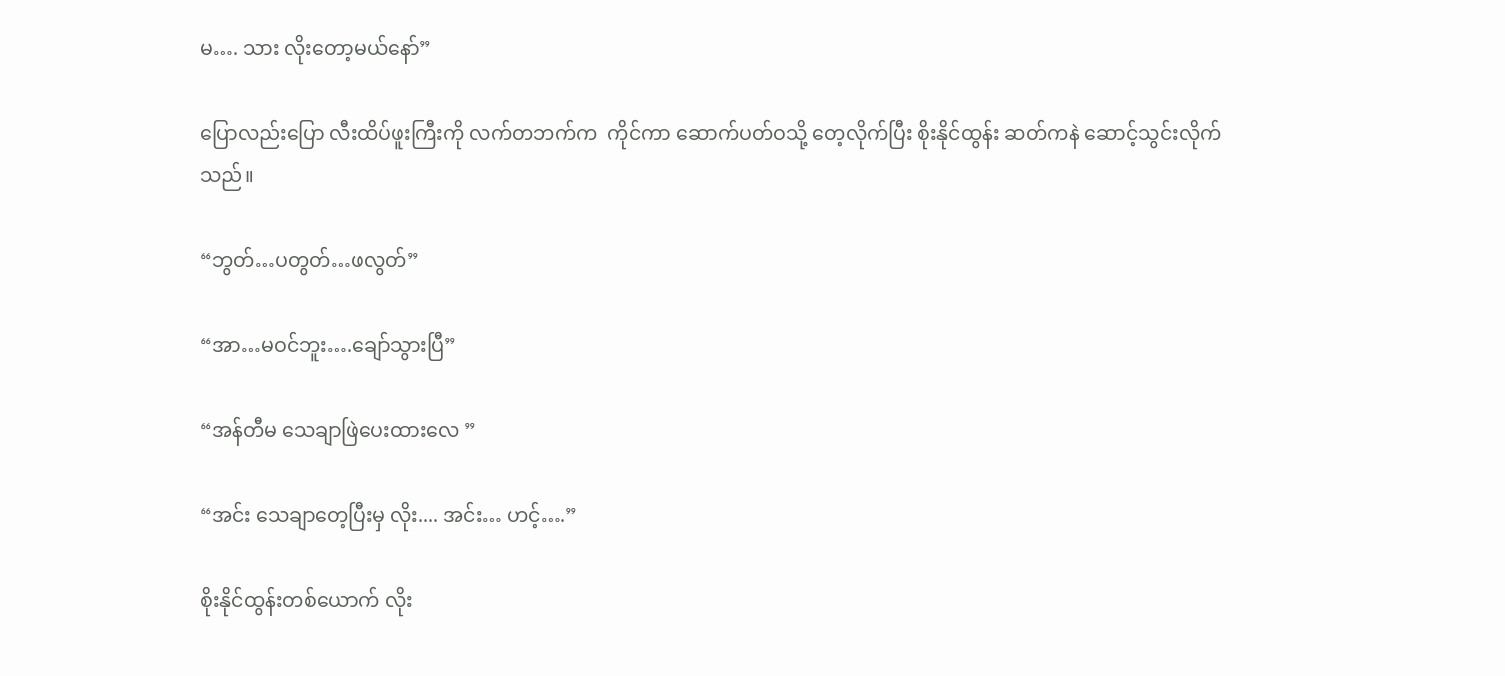မ…. သား လိုးတော့မယ်နော်”

ပြောလည်းပြော လီးထိပ်ဖူးကြီးကို လက်တဘက်က  ကိုင်ကာ ဆောက်ပတ်ဝသို့ တေ့လိုက်ပြီး စိုးနိုင်ထွန်း ဆတ်ကနဲ ဆောင့်သွင်းလိုက်သည်။

“ဘွတ်…ပတွတ်…ဖလွတ်”

“အာ…မဝင်ဘူး….ချော်သွားပြီ”

“အန်တီမ သေချာဖြဲပေးထားလေ ”

“အင်း သေချာတေ့ပြီးမှ လိုး.... အင်း… ဟင့်….”

စိုးနိုင်ထွန်းတစ်ယောက် လိုး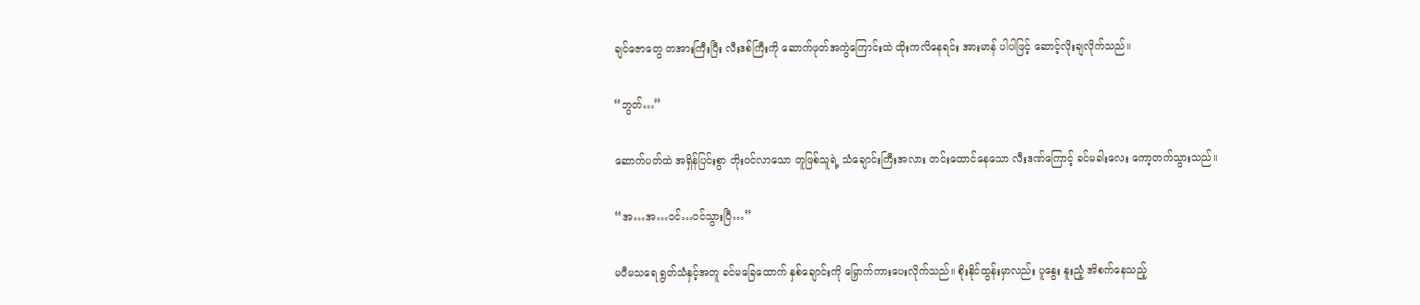ချင်ဇောတွေ တအားကြီးပြီး လီးဒစ်ကြီးကို ဆောက်ဖုတ်အကွဲကြောင်းထဲ ထိုးကလိနေရင်း အားမာန် ပါပါဖြင့် ဆောင့်လိုးချလိုက်သည်။

“ဘွတ်…”

ဆောက်ပတ်ထဲ အရှိန်ပြင်းစွာ တိုးဝင်လာသော တူဖြစ်သူရဲ့ သံချောင်းကြီးအလား တင်းထောင်နေသော လီးဒဏ်ကြောင့် ခင်မခါးလေး ကော့တက်သွားသည်။

“အ…အ…ဝင်…ဝင်သွားပြီ…”

မပီမသရေ ရွတ်သံနှင့်အတူ ခင်မခြေထောက် နှစ်ချောင်းကို မြှောက်ကားပေးလိုက်သည်။ စိုးနိုင်ထွန်းမှာလည်း ပူနွေး နူးညံ့ အိစက်နေသည့်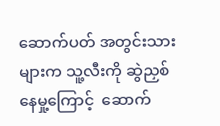ဆောက်ပတ် အတွင်းသားများက သူ့လီးကို ဆွဲညှစ်နေမှု့ကြောင့်  ဆောက်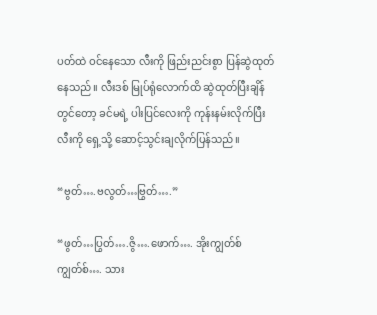ပတ်ထဲ ဝင်နေသော လီးကို ဖြည်းညင်းစွာ ပြန်ဆွဲထုတ်နေသည်။ လီးဒစ် မြုပ်ရုံလောက်ထိ ဆွဲထုတ်ပြီးချိန်တွင်တော့ ခင်မရဲ့ ပါးပြင်လေးကို ကုန်းနမ်းလိုက်ပြီး လီးကို ရှေ့သို့ ဆောင့်သွင်းချလိုက်ပြန်သည်။

“ဗွတ်….ဗလွတ်…ဗြွတ်….”

“ဖွတ်…ပြွတ်….ဇွိ….ဖောက်…. အိုးကျွတ်စ် ကျွတ်စ်…. သား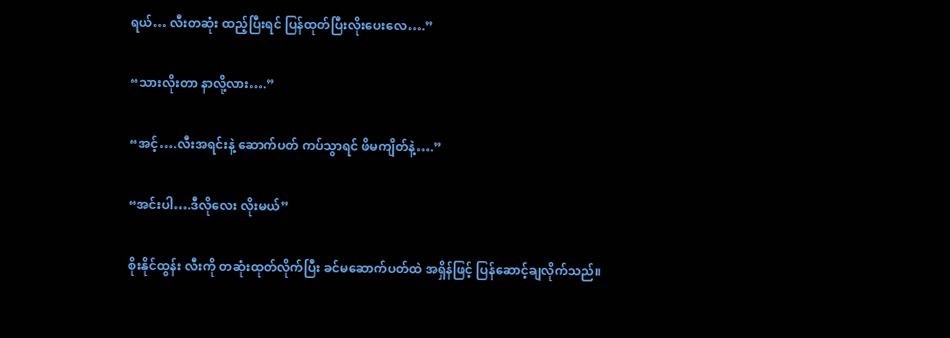ရယ်… လီးတဆုံး ထည့်ပြီးရင် ပြန်ထုတ်ပြီးလိုးပေးလေ….”

“သားလိုးတာ နာလို့လား….”

“အင့်….လီးအရင်းနဲ့ ဆောက်ပတ် ကပ်သွာရင် ဖိမကျိတ်နဲ့….”

“အင်းပါ….ဒီလိုလေး လိုးမယ်”

စိုးနိုင်ထွန်း လီးကို တဆုံးထုတ်လိုက်ပြီး ခင်မဆောက်ပတ်ထဲ အရှိန်ဖြင့် ပြန်ဆောင့်ချလိုက်သည်။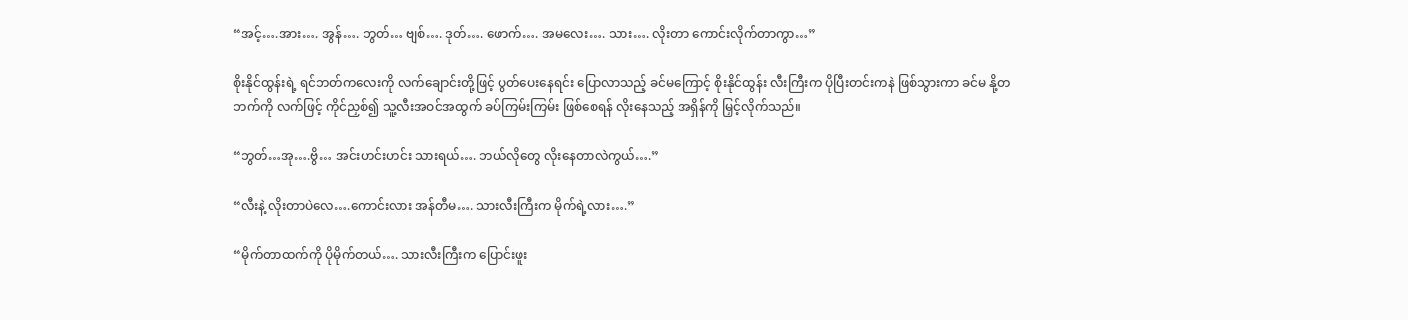“အင့်….အား…. အွန်…. ဘွတ်… ဗျစ်…. ဒုတ်…. ဖောက်…. အမလေး…. သား…. လိုးတာ ကောင်းလိုက်တာကွာ…”

စိုးနိုင်ထွန်းရဲ့ ရင်ဘတ်ကလေးကို လက်ချောင်းတို့ဖြင့် ပွတ်ပေးနေရင်း ပြောလာသည့် ခင်မကြောင့် စိုးနိုင်ထွန်း လီးကြီးက ပိုပြီးတင်းကနဲ ဖြစ်သွားကာ ခင်မ နို့တဘက်ကို လက်ဖြင့် ကိုင်ညှစ်၍ သူ့လီးအဝင်အထွက် ခပ်ကြမ်းကြမ်း ဖြစ်စေရန် လိုးနေသည့် အရှိန်ကို မြှင့်လိုက်သည်။

“ဘွတ်…အု….ဗွိ… အင်းဟင်းဟင်း သားရယ်…. ဘယ်လိုတွေ လိုးနေတာလဲကွယ်….”

“လီးနဲ့ လိုးတာပဲလေ….ကောင်းလား အန်တီမ…. သားလီးကြီးက မိုက်ရဲ့လား….”

“မိုက်တာထက်ကို ပိုမိုက်တယ်…. သားလီးကြီးက ပြောင်းဖူး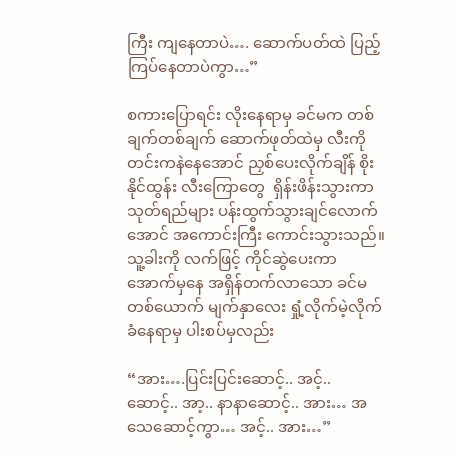ကြီး ကျနေတာပဲ…. ဆောက်ပတ်ထဲ ပြည့်ကြပ်နေတာပဲကွာ…”

စကားပြောရင်း လိုးနေရာမှ ခင်မက တစ်ချက်တစ်ချက် ဆောက်ဖုတ်ထဲမှ လီးကို တင်းကနဲနေအောင် ညှစ်ပေးလိုက်ချိန် စိုးနိုင်ထွန်း လီးကြောတွေ  ရှိန်းဖိန်းသွားကာ သုတ်ရည်များ ပန်းထွက်သွားချင်လောက်အောင် အကောင်းကြီး ကောင်းသွားသည်။ သူ့ခါးကို လက်ဖြင့် ကိုင်ဆွဲပေးကာ အောက်မှနေ အရှိန်တက်လာသော ခင်မတစ်ယောက် မျက်နှာလေး ရှုံ့လိုက်မဲ့လိုက် ခံနေရာမှ ပါးစပ်မှလည်း

“အား….ပြင်းပြင်းဆောင့်.. အင့်.. ဆောင့်.. အာ့.. နာနာဆောင့်.. အား… အသေဆောင့်ကွာ… အင့်.. အား…”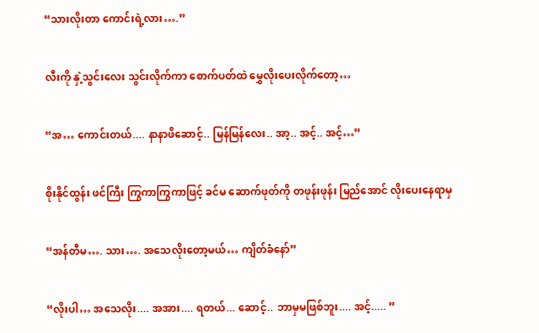“သားလိုးတာ ကောင်းရဲ့လား….”

လီးကို နှဲ့သွင်းလေး သွင်းလိုက်ကာ စောက်ပတ်ထဲ မွှေလိုးပေးလိုက်တော့…

“အ… ကောင်းတယ်.... နာနာဖိဆောင့်.. မြန်မြန်လေး.. အာ့.. အင့်.. အင့်…”

စိုးနိုင်ထွန်း ဖင်ကြီး ကြွကာကြွကာဖြင့် ခင်မ ဆောက်ဖုတ်ကို တဖုန်းဖုန်း မြည်အောင် လိုးပေးနေရာမှ

“အန်တီမ…. သား…. အသေလိုးတော့မယ်… ကျိတ်ခံနော်”

“လိုးပါ… အသေလိုး.... အအား.... ရတယ်... ဆောင့်.. ဘာမှမဖြစ်ဘူး.... အင့်..... ”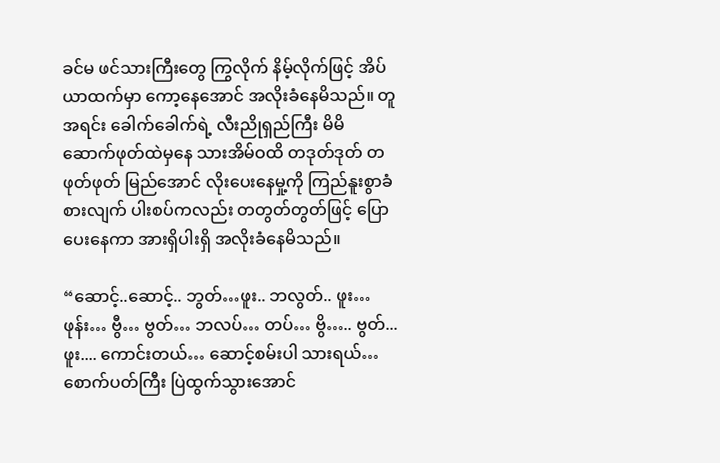ခင်မ ဖင်သားကြီးတွေ ကြွလိုက် နိမ့်လိုက်ဖြင့် အိပ်ယာထက်မှာ ကော့နေအောင် အလိုးခံနေမိသည်။ တူအရင်း ခေါက်ခေါက်ရဲ့ လီးညိုရှည်ကြီး မိမိ ဆောက်ဖုတ်ထဲမှနေ သားအိမ်ဝထိ တဒုတ်ဒုတ် တဖုတ်ဖုတ် မြည်အောင် လိုးပေးနေမှု့ကို ကြည်နူးစွာခံစားလျက် ပါးစပ်ကလည်း တတွတ်တွတ်ဖြင့် ပြောပေးနေကာ အားရှိပါးရှိ အလိုးခံနေမိသည်။

“ဆောင့်..ဆောင့်.. ဘွတ်…ဖူး.. ဘလွတ်.. ဖူး…ဖုန်း… ဗွီ… ဗွတ်… ဘလပ်… တပ်… ဗွိ….. ဗွတ်... ဖူး.... ကောင်းတယ်… ဆောင့်စမ်းပါ သားရယ်…စောက်ပတ်ကြီး ပြဲထွက်သွားအောင်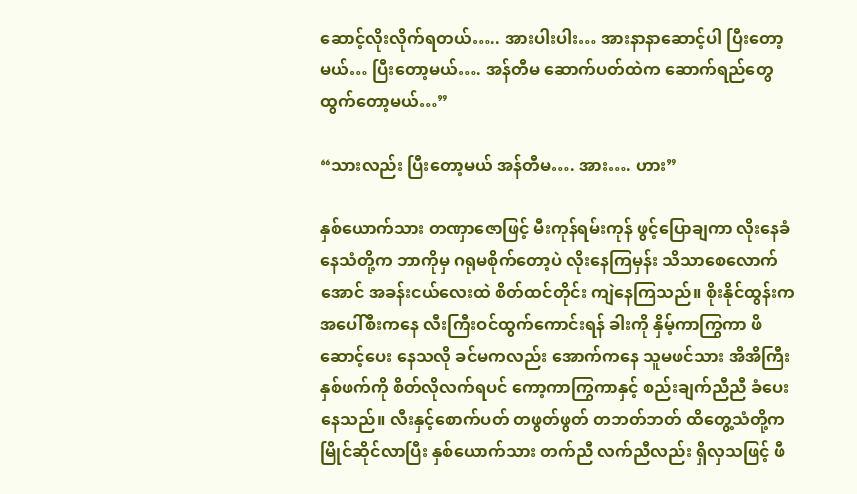ဆောင့်လိုးလိုက်ရတယ်….. အားပါးပါး… အားနာနာဆောင့်ပါ ပြီးတော့မယ်… ပြီးတော့မယ်…. အန်တီမ ဆောက်ပတ်ထဲက ဆောက်ရည်တွေ ထွက်တော့မယ်…”

“သားလည်း ပြီးတော့မယ် အန်တီမ…. အား…. ဟား”

နှစ်ယောက်သား တဏှာဇောဖြင့် မီးကုန်ရမ်းကုန် ဖွင့်ပြောချကာ လိုးနေခံနေသံတို့က ဘာကိုမှ ဂရုမစိုက်တော့ပဲ လိုးနေကြမှန်း သိသာစေလောက်အောင် အခန်းငယ်လေးထဲ စိတ်ထင်တိုင်း ကျဲနေကြသည်။ စိုးနိုင်ထွန်းက အပေါ်စီးကနေ လီးကြီးဝင်ထွက်ကောင်းရန် ခါးကို နှိမ့်ကာကြွကာ ဖိဆောင့်ပေး နေသလို ခင်မကလည်း အောက်ကနေ သူမဖင်သား အိအိကြီး နှစ်ဖက်ကို စိတ်လိုလက်ရပင် ကော့ကာကြွကာနှင့် စည်းချက်ညီညီ ခံပေးနေသည်။ လီးနှင့်စောက်ပတ် တဖွတ်ဖွတ် တဘတ်ဘတ် ထိတွေ့သံတို့က မြိုင်ဆိုင်လာပြီး နှစ်ယောက်သား တက်ညီ လက်ညီလည်း ရှိလှသဖြင့် ဖီ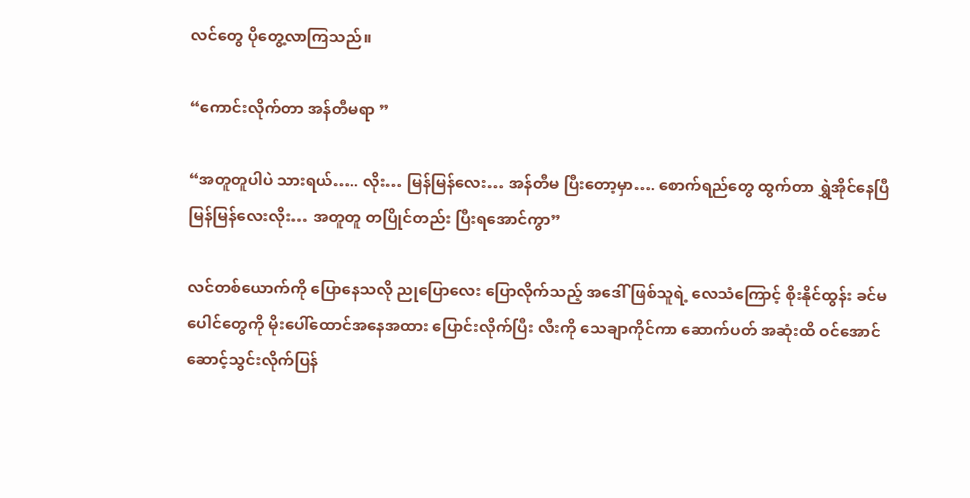လင်တွေ ပိုတွေ့လာကြသည်။

“ကောင်းလိုက်တာ အန်တီမရာ ”

“အတူတူပါပဲ သားရယ်….. လိုး… မြန်မြန်လေး… အန်တီမ ပြီးတော့မှာ…. စောက်ရည်တွေ ထွက်တာ ရွှဲအိုင်နေပြီ မြန်မြန်လေးလိုး… အတူတူ တပြိုင်တည်း ပြီးရအောင်ကွာ”

လင်တစ်ယောက်ကို ပြောနေသလို ညုပြောလေး ပြောလိုက်သည့် အဒေါ်ဖြစ်သူရဲ့ လေသံကြောင့် စိုးနိုင်ထွန်း ခင်မပေါင်တွေကို မိုးပေါ်ထောင်အနေအထား ပြောင်းလိုက်ပြီး လီးကို သေချာကိုင်ကာ ဆောက်ပတ် အဆုံးထိ ဝင်အောင် ဆောင့်သွင်းလိုက်ပြန်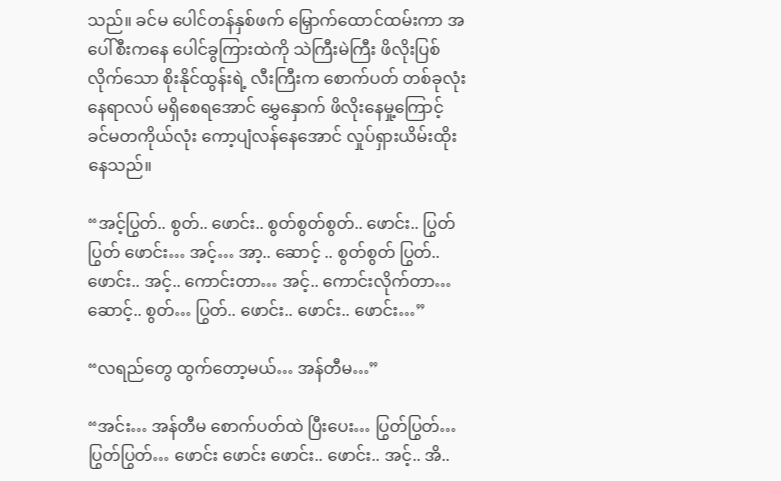သည်။ ခင်မ ပေါင်တန်နှစ်ဖက် မြှောက်ထောင်ထမ်းကာ အပေါ်စီးကနေ ပေါင်ခွကြားထဲကို သဲကြီးမဲကြီး ဖိလိုးပြစ်လိုက်သော စိုးနိုင်ထွန်းရဲ့ လီးကြီးက စောက်ပတ် တစ်ခုလုံး နေရာလပ် မရှိစေရအောင် မွှေနှောက် ဖိလိုးနေမှု့ကြောင့် ခင်မတကိုယ်လုံး ကော့ပျံလန်နေအောင် လှုပ်ရှားယိမ်းထိုးနေသည်။

“အင့်ပြွတ်.. စွတ်.. ဖောင်း.. စွတ်စွတ်စွတ်.. ဖောင်း.. ပြွတ်ပြွတ် ဖောင်း… အင့်… အာ့.. ဆောင့် .. စွတ်စွတ် ပြွတ်.. ဖောင်း.. အင့်.. ကောင်းတာ… အင့်.. ကောင်းလိုက်တာ… ဆောင့်.. စွတ်… ပြွတ်.. ဖောင်း.. ဖောင်း.. ဖောင်း…”

“လရည်တွေ ထွက်တော့မယ်… အန်တီမ…”

“အင်း… အန်တီမ စောက်ပတ်ထဲ ပြီးပေး… ပြွတ်ပြွတ်… ပြွတ်ပြွတ်… ဖောင်း ဖောင်း ဖောင်း.. ဖောင်း.. အင့်.. အိ..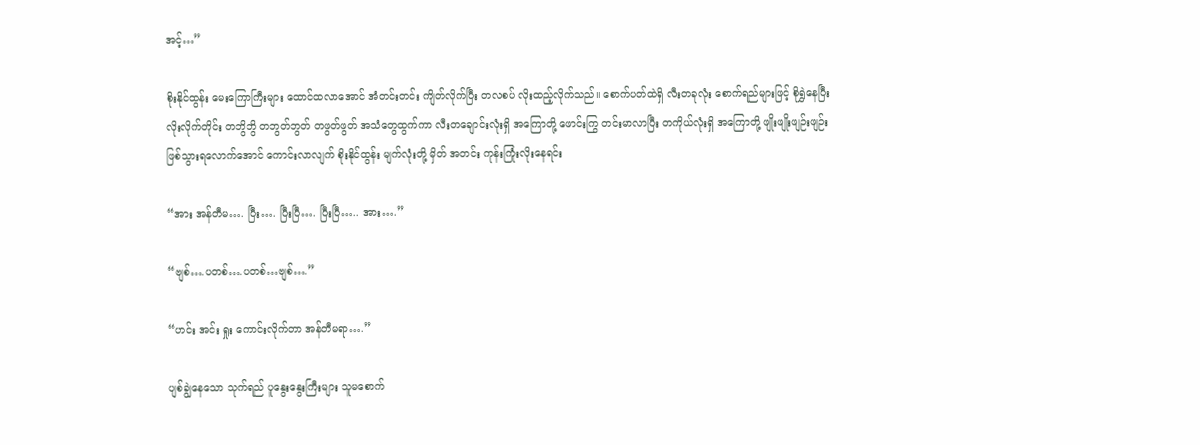အင့်…”

စိုးနိုင်ထွန်း မေးကြောကြီးများ ထောင်ထလာအောင် အံတင်းတင်း ကျိတ်လိုက်ပြီး တလစပ် လိုးထည့်လိုက်သည်။ စောက်ပတ်ထဲရှိ လီးတခုလုံး စောက်ရည်များဖြင့် စိုရွှဲနေပြီး လိုးလိုက်တိုင်း တဘွိဘွိ တဘွတ်ဘွတ် တဖွတ်ဖွတ် အသံတွေထွက်ကာ လီးတချောင်းလုံးရှိ အကြောတို့ ဖောင်းကြွ တင်းမာလာပြီး တကိုယ်လုံးရှိ အကြောတို့ ဖျိုးဖျိုးဖျဉ်းဖျဉ်း ဖြစ်သွားရလောက်အောင် ကောင်းလာလျက် စိုးနိုင်ထွန်း မျက်လုံးတို့ မှိတ် အတင်း ကုန်းကြုံးလိုးနေရင်း

“အား အန်တီမ…. ပြီး…. ပြီးပြီ…. ပြီးပြီ….. အား….”

“ဗျစ်….ပတစ်….ပတစ်…ဗျစ်….”

“ဟင်း အင်း ရှုး ကောင်းလိုက်တာ အန်တီမရာ….”

ပျစ်ချွဲနေသော သုက်ရည် ပူနွေးနွေးကြီးများ သူမစောက်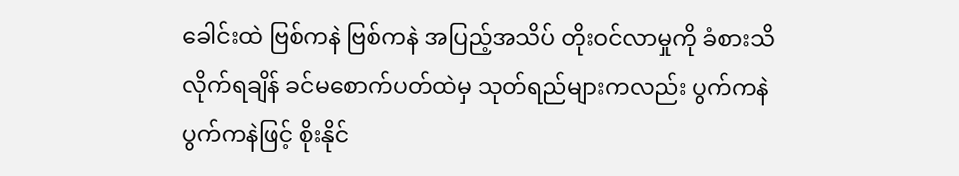ခေါင်းထဲ ဗြစ်ကနဲ ဗြစ်ကနဲ အပြည့်အသိပ် တိုးဝင်လာမှုကို ခံစားသိလိုက်ရချိန် ခင်မစောက်ပတ်ထဲမှ သုတ်ရည်များကလည်း ပွက်ကနဲ ပွက်ကနဲဖြင့် စိုးနိုင်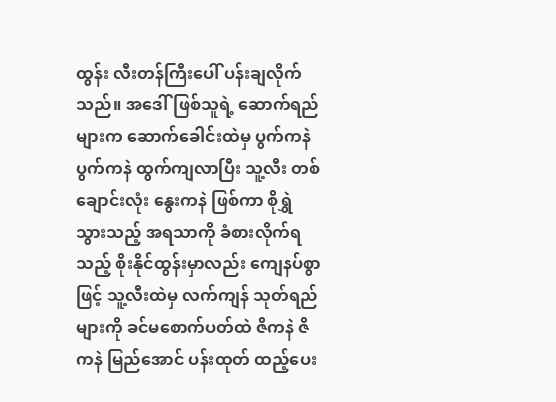ထွန်း လီးတန်ကြီးပေါ် ပန်းချလိုက်သည်။ အဒေါ်ဖြစ်သူရဲ့ ဆောက်ရည်များက ဆောက်ခေါင်းထဲမှ ပွက်ကနဲ ပွက်ကနဲ ထွက်ကျလာပြီး သူ့လီး တစ်ချောင်းလုံး နွေးကနဲ ဖြစ်ကာ စိုရွှဲသွားသည့် အရသာကို ခံစားလိုက်ရသည့် စိုးနိုင်ထွန်းမှာလည်း ကျေနပ်စွာဖြင့် သူ့လီးထဲမှ လက်ကျန် သုတ်ရည်များကို ခင်မစောက်ပတ်ထဲ ဇိကနဲ ဇိကနဲ မြည်အောင် ပန်းထုတ် ထည့်ပေး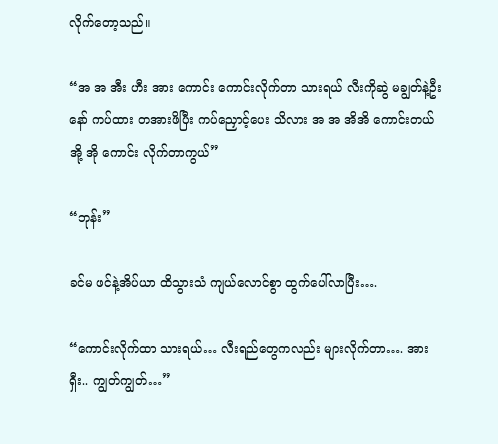လိုက်တော့သည်။

“အ အ အီး ဟီး အား ကောင်း ကောင်းလိုက်တာ သားရယ် လီးကိုဆွဲ မချွတ်နဲ့ဦးနော် ကပ်ထား တအားဖိပြီး ကပ်ညှောင့်ပေး သိလား အ အ အိအိ ကောင်းတယ် အို့ အို ကောင်း လိုက်တာကွယ်”

“ဘုန်း”

ခင်မ ဖင်နဲ့အိပ်ယာ ထိသွားသံ ကျယ်လောင်စွာ ထွက်ပေါ်လာပြီး….

“ကောင်းလိုက်ထာ သားရယ်… လီးရည်တွေကလည်း များလိုက်တာ…. အားရှီး.. ကျွတ်ကျွတ်…”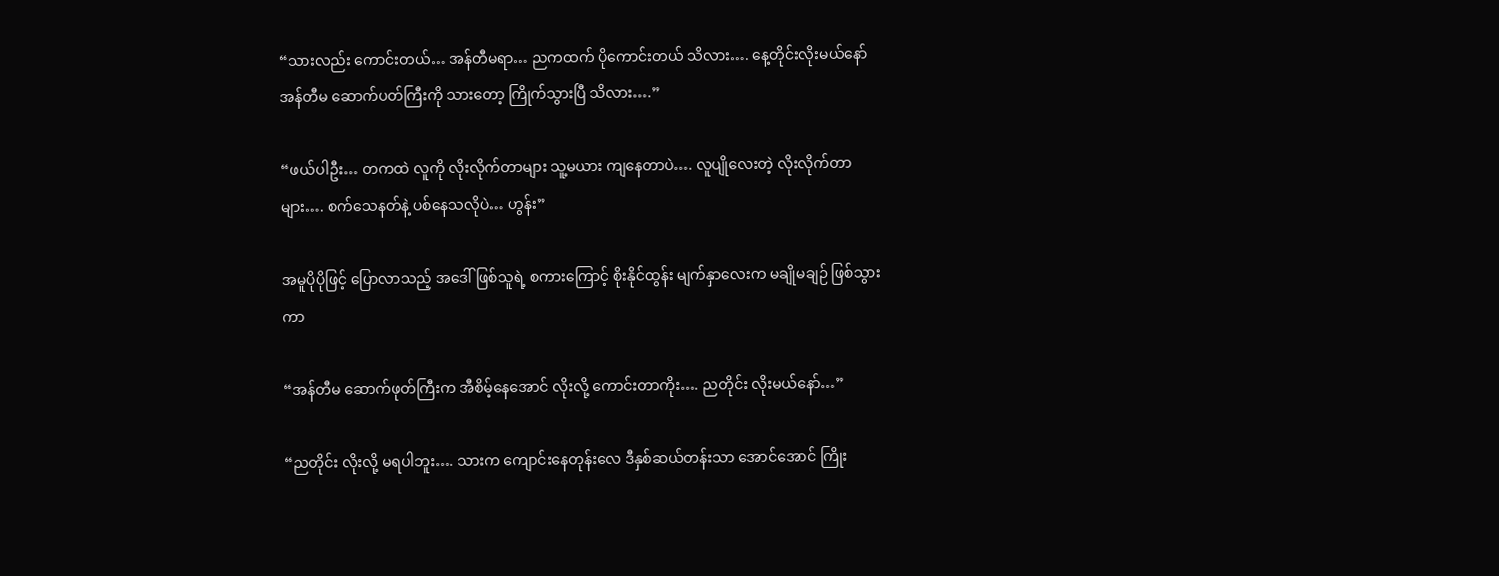“သားလည်း ကောင်းတယ်… အန်တီမရာ… ညကထက် ပိုကောင်းတယ် သိလား…. နေ့တိုင်းလိုးမယ်နော် အန်တီမ ဆောက်ပတ်ကြီးကို သားတော့ ကြိုက်သွားပြီ သိလား….”

“ဖယ်ပါဦး… တကထဲ လူကို လိုးလိုက်တာများ သူ့မယား ကျနေတာပဲ…. လူပျိုလေးတဲ့ လိုးလိုက်တာများ…. စက်သေနတ်နဲ့ ပစ်နေသလိုပဲ… ဟွန်း”

အမူပိုပိုဖြင့် ပြောလာသည့် အဒေါ်ဖြစ်သူရဲ့ စကားကြောင့် စိုးနိုင်ထွန်း မျက်နှာလေးက မချိုမချဉ် ဖြစ်သွားကာ

“အန်တီမ ဆောက်ဖုတ်ကြီးက အီစိမ့်နေအောင် လိုးလို့ ကောင်းတာကိုး…. ညတိုင်း လိုးမယ်နော်…”

“ညတိုင်း လိုးလို့ မရပါဘူး…. သားက ကျောင်းနေတုန်းလေ ဒီနှစ်ဆယ်တန်းသာ အောင်အောင် ကြိုး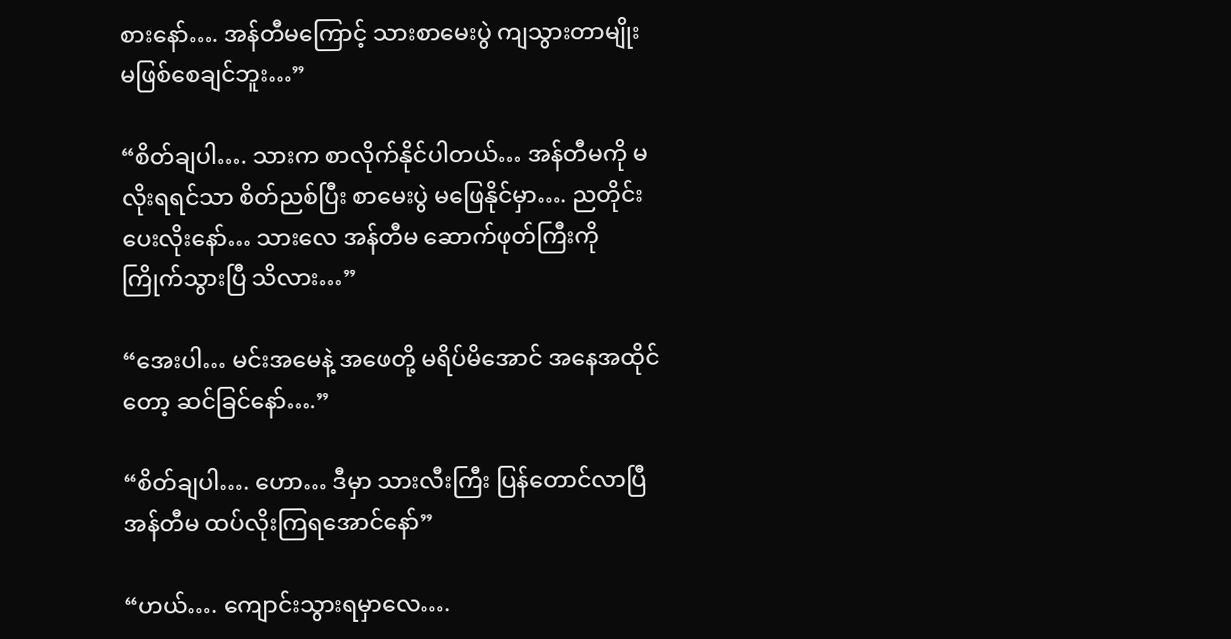စားနော်…. အန်တီမကြောင့် သားစာမေးပွဲ ကျသွားတာမျိုး မဖြစ်စေချင်ဘူး…”

“စိတ်ချပါ…. သားက စာလိုက်နိုင်ပါတယ်… အန်တီမကို မလိုးရရင်သာ စိတ်ညစ်ပြီး စာမေးပွဲ မဖြေနိုင်မှာ…. ညတိုင်းပေးလိုးနော်… သားလေ အန်တီမ ဆောက်ဖုတ်ကြီးကို ကြိုက်သွားပြီ သိလား…”

“အေးပါ… မင်းအမေနဲ့ အဖေတို့ မရိပ်မိအောင် အနေအထိုင်တော့ ဆင်ခြင်နော်….”

“စိတ်ချပါ…. ဟော… ဒီမှာ သားလီးကြီး ပြန်တောင်လာပြီ အန်တီမ ထပ်လိုးကြရအောင်နော်”

“ဟယ်…. ကျောင်းသွားရမှာလေ….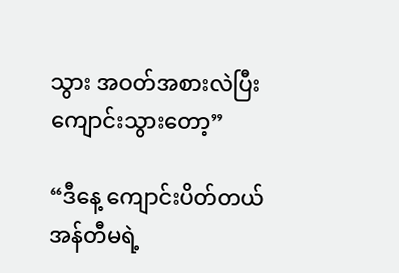သွား အဝတ်အစားလဲပြီး ကျောင်းသွားတော့”

“ဒီနေ့ ကျောင်းပိတ်တယ် အန်တီမရဲ့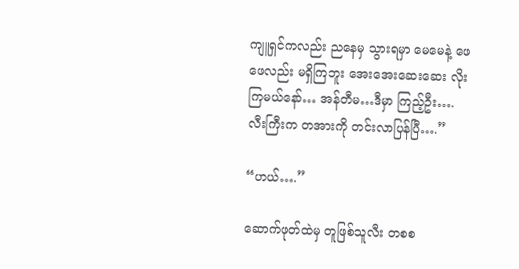ကျူရှင်ကလည်း ညနေမှ သွားရမှာ မေမေနဲ့ ဖေဖေလည်း မရှိကြဘူး အေးအေးဆေးဆေး လိုးကြမယ်နော်… အန်တီမ…ဒီမှာ ကြည့်ဦး…. လီးကြီးက တအားကို တင်းလာပြန်ပြီ….”

“ဟယ်….”

ဆောက်ဖုတ်ထဲမှ တူဖြစ်သူလီး တစစ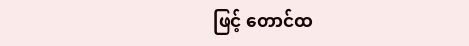ဖြင့် တောင်ထ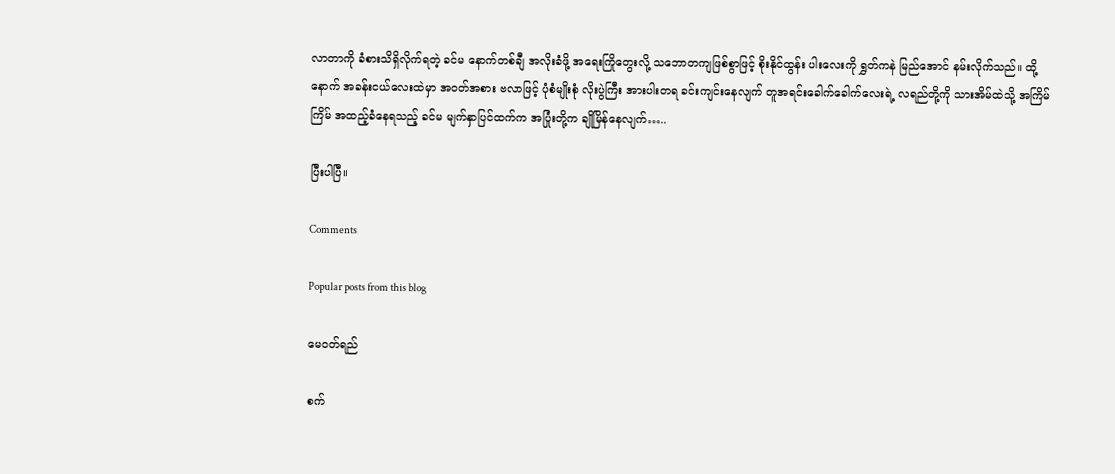လာတာကို ခံစားသိရှိလိုက်ရတဲ့ ခင်မ နောက်တစ်ချီ အလိုးခံဖို့ အရေးကြိုတွေးလို့ သဘောတကျဖြစ်စွာဖြင့် စိုးနိုင်ထွန်း ပါးလေးကို ရွှတ်ကနဲ မြည်အောင် နမ်းလိုက်သည်။ ထို့နောက် အခန်းငယ်လေးထဲမှာ အဝတ်အစား ဗလာဖြင့် ပုံစံမျိုးစုံ လိုးပွဲကြီး အားပါးတရ ခင်းကျင်းနေလျက် တူအရင်းခေါက်ခေါက်လေးရဲ့ လရည်တို့ကို သားအိမ်ထဲသို့ အကြိမ်ကြိမ် အထည့်ခံနေရသည့် ခင်မ မျက်နှာပြင်ထက်က အပြုံးတို့က ချိုမြိန်နေလျက်…..

ပြီးပါပြီ။

Comments

Popular posts from this blog

မေဝတ်ရည်

စက်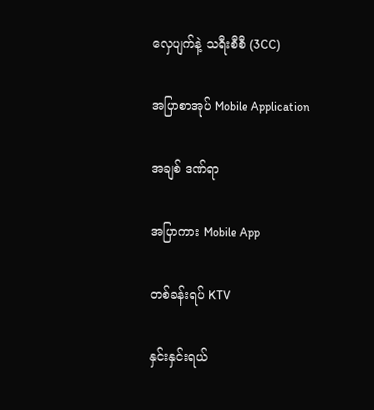လှေပျက်နဲ့ သရီးစီစီ (3CC)

အပြာစာအုပ် Mobile Application

အချစ် ဒဏ်ရာ

အပြာကား Mobile App

တစ်ခန်းရပ် KTV

နှင်းနှင်းရယ်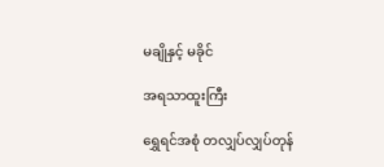မချိုနှင့် မခိုင်

အရသာထူးကြီး

ရွှေရင်အစုံ တလျှပ်လျှပ်တုန်